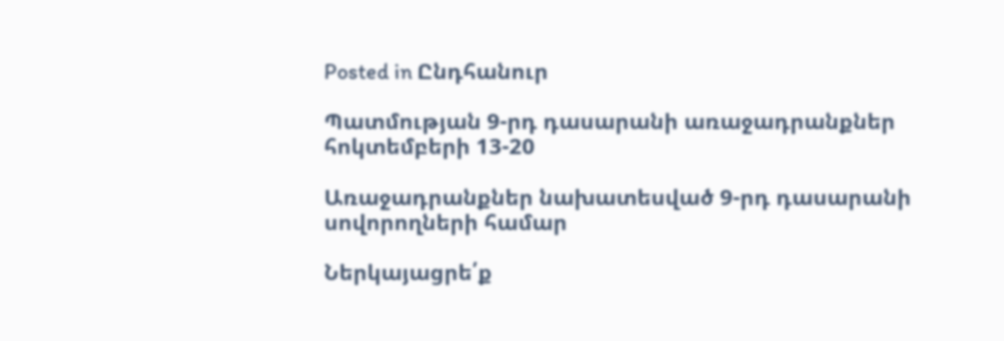Posted in Ընդհանուր

Պատմության 9-րդ դասարանի առաջադրանքներ հոկտեմբերի 13-20

Առաջադրանքներ նախատեսված 9-րդ դասարանի սովորողների համար

Ներկայացրե՛ք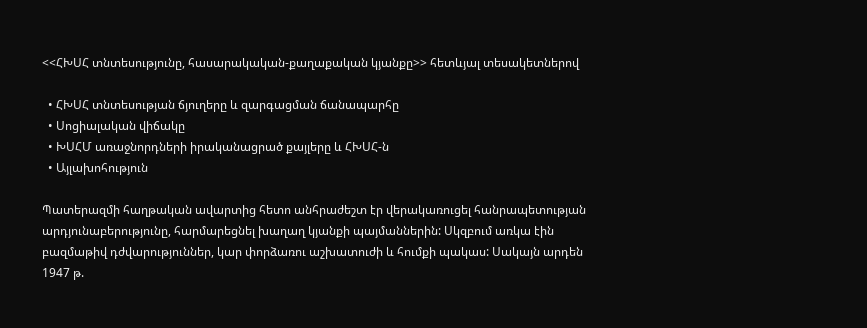<<ՀԽՍՀ տնտեսությունը, հասարակական-քաղաքական կյանքը>> հետևյալ տեսակետներով

  • ՀԽՍՀ տնտեսության ճյուղերը և զարգացման ճանապարհը
  • Սոցիալական վիճակը
  • ԽՍՀՄ առաջնորդների իրականացրած քայլերը և ՀԽՍՀ-ն
  • Այլախոհություն

Պատերազմի հաղթական ավարտից հետո անհրաժեշտ էր վերակառուցել հանրապետության արդյունաբերությունը, հարմարեցնել խաղաղ կյանքի պայմաններին: Սկզբում առկա էին բազմաթիվ դժվարություններ, կար փորձառու աշխատուժի և հումքի պակաս: Սակայն արդեն 1947 թ.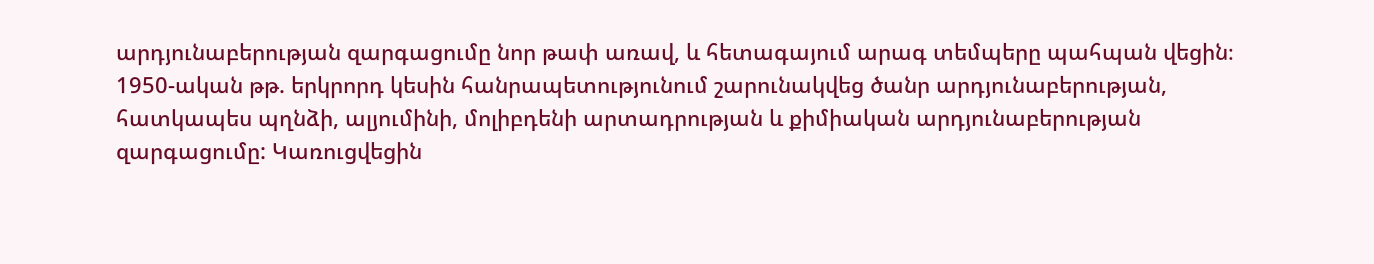արդյունաբերության զարգացումը նոր թափ առավ, և հետագայում արագ տեմպերը պահպան վեցին։ 1950-ական թթ. երկրորդ կեսին հանրապետությունում շարունակվեց ծանր արդյունաբերության, հատկապես պղնձի, ալյումինի, մոլիբդենի արտադրության և քիմիական արդյունաբերության զարգացումը: Կառուցվեցին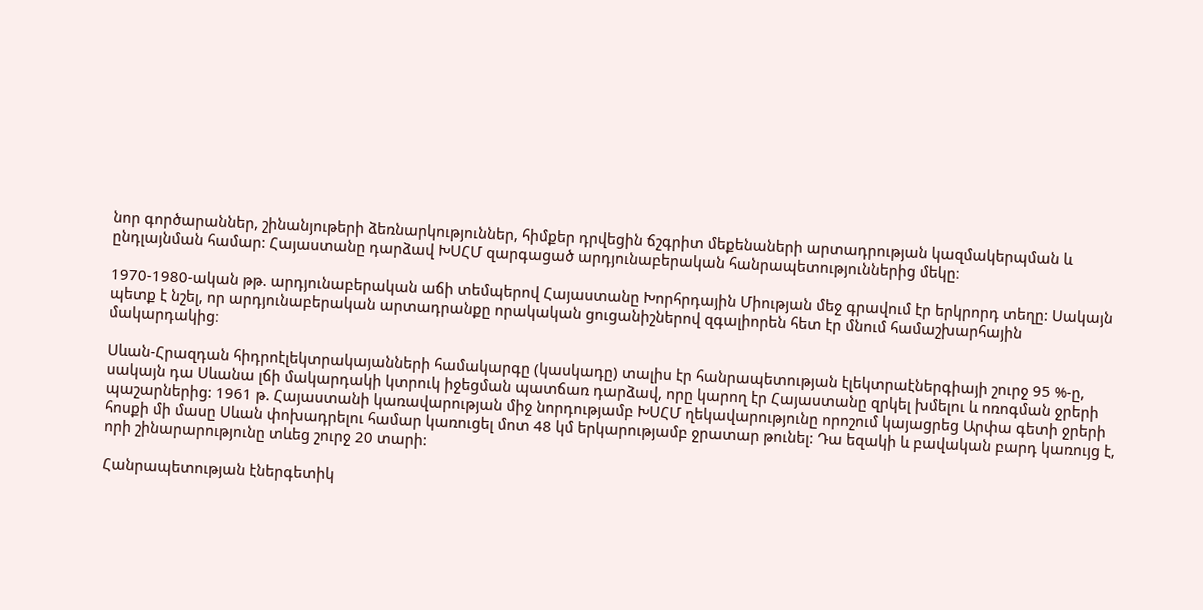նոր գործարաններ, շինանյութերի ձեռնարկություններ, հիմքեր դրվեցին ճշգրիտ մեքենաների արտադրության կազմակերպման և ընդլայնման համար: Հայաստանը դարձավ ԽՍՀՄ զարգացած արդյունաբերական հանրապետություններից մեկը։

1970-1980-ական թթ. արդյունաբերական աճի տեմպերով Հայաստանը Խորհրդային Միության մեջ գրավում էր երկրորդ տեղը: Սակայն պետք է նշել, որ արդյունաբերական արտադրանքը որակական ցուցանիշներով զգալիորեն հետ էր մնում համաշխարհային մակարդակից։

Սևան-Հրազդան հիդրոէլեկտրակայանների համակարգը (կասկադը) տալիս էր հանրապետության էլեկտրաէներգիայի շուրջ 95 %-ը, սակայն դա Սևանա լճի մակարդակի կտրուկ իջեցման պատճառ դարձավ, որը կարող էր Հայաստանը զրկել խմելու և ոռոգման ջրերի պաշարներից: 1961 թ. Հայաստանի կառավարության միջ նորդությամբ ԽՍՀՄ ղեկավարությունը որոշում կայացրեց Արփա գետի ջրերի հոսքի մի մասը Սևան փոխադրելու համար կառուցել մոտ 48 կմ երկարությամբ ջրատար թունել: Դա եզակի և բավական բարդ կառույց է, որի շինարարությունը տևեց շուրջ 20 տարի:

Հանրապետության էներգետիկ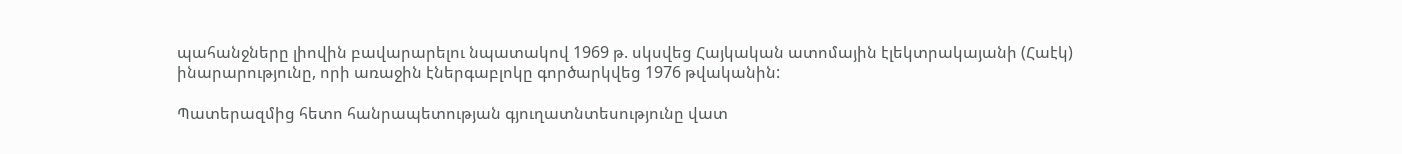պահանջները լիովին բավարարելու նպատակով 1969 թ. սկսվեց Հայկական ատոմային էլեկտրակայանի (Հաէկ) ինարարությունը, որի առաջին էներգաբլոկը գործարկվեց 1976 թվականին:

Պատերազմից հետո հանրապետության գյուղատնտեսությունը վատ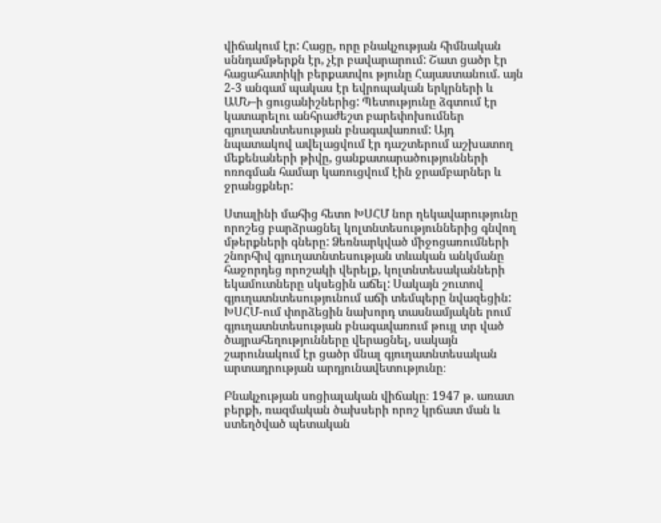վիճակում էր: Հացը, որը բնակչության հիմնական սննդամթերքն էր, չէր բավարարում: Շատ ցածր էր հացահատիկի բերքատվու թյունը Հայաստանում. այն 2-3 անգամ պակաս էր եվրոպական երկրների և ԱՄՆ–ի ցուցանիշներից: Պետությունը ձգտում էր կատարելու անհրաժեշտ բարեփոխումներ գյուղատնտեսության բնագավառում: Այդ նպատակով ավելացվում էր դաշտերում աշխատող մեքենաների թիվը, ցանքատարածությունների ոռոգման համար կառուցվում էին ջրամբարներ և ջրանցքներ:

Ստալինի մահից հետո ԽՍՀՄ նոր ղեկավարությունը որոշեց բարձրացնել կոլտնտեսություններից գնվող մթերքների գները: Ձեռնարկված միջոցառումների շնորհիվ գյուղատնտեսության տևական անկմանը հաջորդեց որոշակի վերելք, կոլտնտեսականների եկամուտները սկսեցին աճել: Սակայն շուտով գյուղատնտեսությունում աճի տեմպերը նվազեցին: ԽՍՀՄ-ում փորձեցին նախորդ տասնամյակնե րում գյուղատնտեսության բնագավառում թույլ տր ված ծայրահեղությունները վերացնել, սակայն շարունակում էր ցածր մնալ գյուղատնտեսական արտադրության արդյունավետությունը։

Բնակչության սոցիալական վիճակը։ 1947 թ. առատ բերքի, ռազմական ծախսերի որոշ կրճատ ման և ստեղծված պետական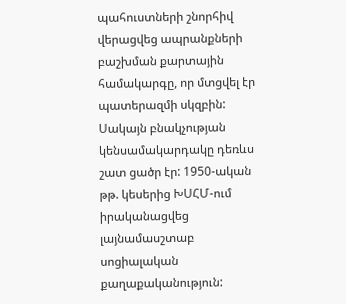պահուստների շնորհիվ վերացվեց ապրանքների բաշխման քարտային համակարգը, որ մտցվել էր պատերազմի սկզբին: Սակայն բնակչության կենսամակարդակը դեռևս շատ ցածր էր: 1950-ական թթ. կեսերից ԽՍՀՄ-ում իրականացվեց լայնամասշտաբ սոցիալական քաղաքականություն: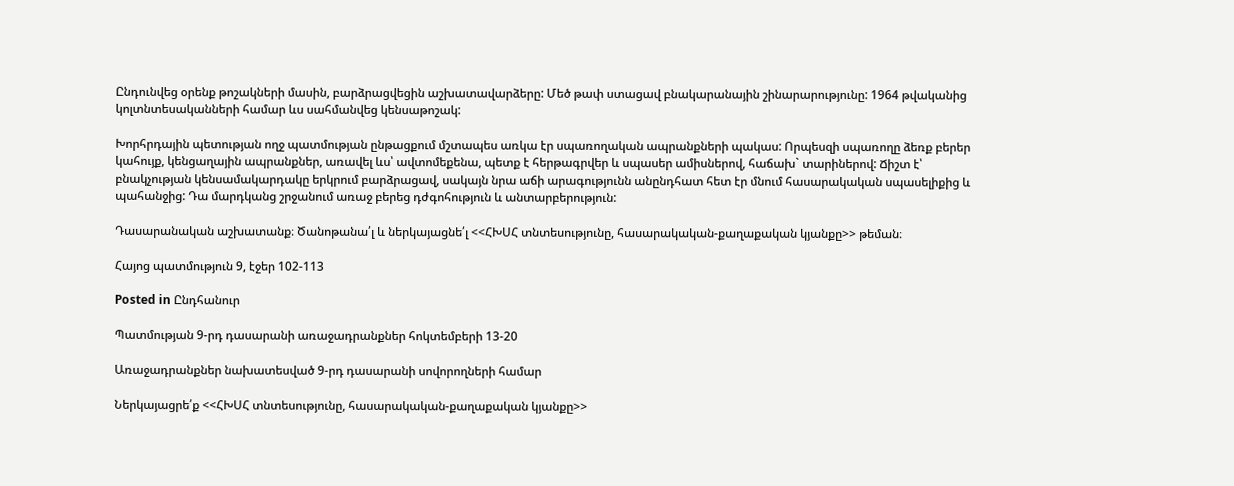Ընդունվեց օրենք թոշակների մասին, բարձրացվեցին աշխատավարձերը: Մեծ թափ ստացավ բնակարանային շինարարությունը: 1964 թվականից կոլտնտեսականների համար ևս սահմանվեց կենսաթոշակ:

Խորհրդային պետության ողջ պատմության ընթացքում մշտապես առկա էր սպառողական ապրանքների պակաս: Որպեսզի սպառողը ձեռք բերեր կահույք, կենցաղային ապրանքներ, առավել ևս՝ ավտոմեքենա, պետք է հերթագրվեր և սպասեր ամիսներով, հաճախ` տարիներով: Ճիշտ է՝ բնակչության կենսամակարդակը երկրում բարձրացավ, սակայն նրա աճի արագությունն անընդհատ հետ էր մնում հասարակական սպասելիքից և պահանջից: Դա մարդկանց շրջանում առաջ բերեց դժգոհություն և անտարբերություն:

Դասարանական աշխատանք։ Ծանոթանա՛լ և ներկայացնե՛լ <<ՀԽՍՀ տնտեսությունը, հասարակական-քաղաքական կյանքը>> թեման։

Հայոց պատմություն 9, էջեր 102-113

Posted in Ընդհանուր

Պատմության 9-րդ դասարանի առաջադրանքներ հոկտեմբերի 13-20

Առաջադրանքներ նախատեսված 9-րդ դասարանի սովորողների համար

Ներկայացրե՛ք <<ՀԽՍՀ տնտեսությունը, հասարակական-քաղաքական կյանքը>>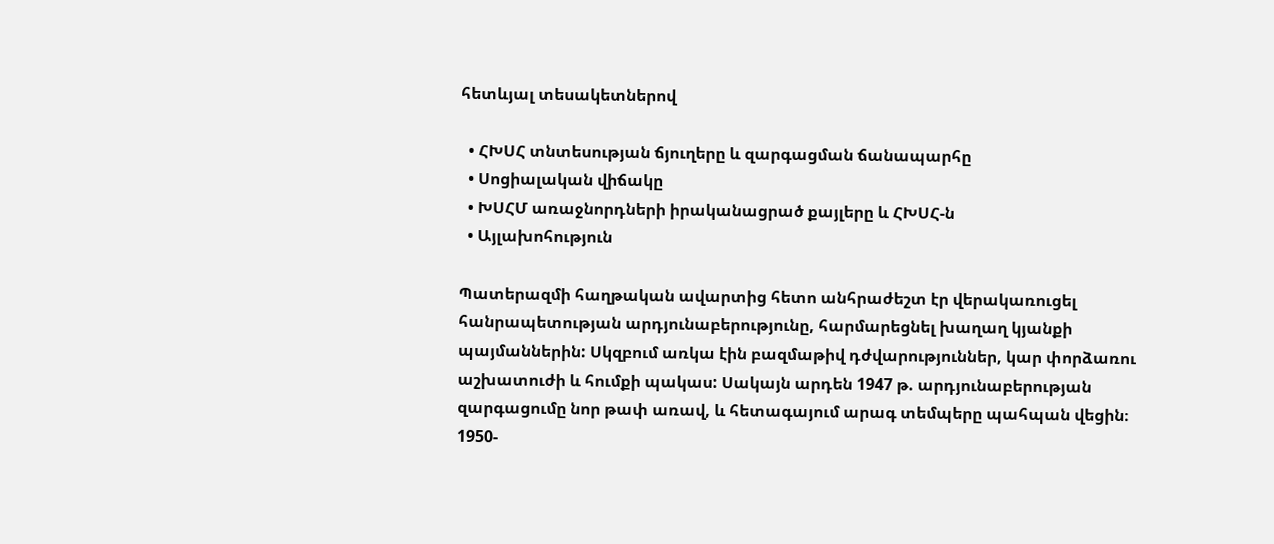հետևյալ տեսակետներով

  • ՀԽՍՀ տնտեսության ճյուղերը և զարգացման ճանապարհը
  • Սոցիալական վիճակը
  • ԽՍՀՄ առաջնորդների իրականացրած քայլերը և ՀԽՍՀ-ն
  • Այլախոհություն

Պատերազմի հաղթական ավարտից հետո անհրաժեշտ էր վերակառուցել հանրապետության արդյունաբերությունը, հարմարեցնել խաղաղ կյանքի պայմաններին: Սկզբում առկա էին բազմաթիվ դժվարություններ, կար փորձառու աշխատուժի և հումքի պակաս: Սակայն արդեն 1947 թ. արդյունաբերության զարգացումը նոր թափ առավ, և հետագայում արագ տեմպերը պահպան վեցին։ 1950-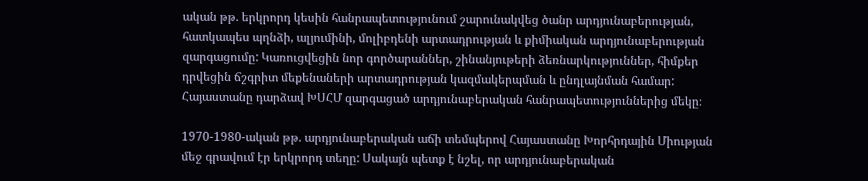ական թթ. երկրորդ կեսին հանրապետությունում շարունակվեց ծանր արդյունաբերության, հատկապես պղնձի, ալյումինի, մոլիբդենի արտադրության և քիմիական արդյունաբերության զարգացումը: Կառուցվեցին նոր գործարաններ, շինանյութերի ձեռնարկություններ, հիմքեր դրվեցին ճշգրիտ մեքենաների արտադրության կազմակերպման և ընդլայնման համար: Հայաստանը դարձավ ԽՍՀՄ զարգացած արդյունաբերական հանրապետություններից մեկը։

1970-1980-ական թթ. արդյունաբերական աճի տեմպերով Հայաստանը Խորհրդային Միության մեջ գրավում էր երկրորդ տեղը: Սակայն պետք է նշել, որ արդյունաբերական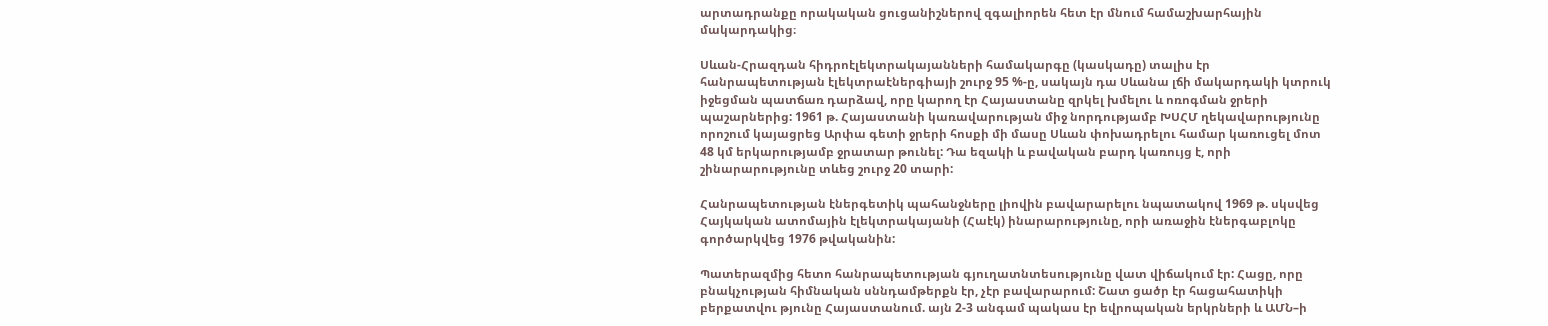արտադրանքը որակական ցուցանիշներով զգալիորեն հետ էր մնում համաշխարհային մակարդակից։

Սևան-Հրազդան հիդրոէլեկտրակայանների համակարգը (կասկադը) տալիս էր հանրապետության էլեկտրաէներգիայի շուրջ 95 %-ը, սակայն դա Սևանա լճի մակարդակի կտրուկ իջեցման պատճառ դարձավ, որը կարող էր Հայաստանը զրկել խմելու և ոռոգման ջրերի պաշարներից: 1961 թ. Հայաստանի կառավարության միջ նորդությամբ ԽՍՀՄ ղեկավարությունը որոշում կայացրեց Արփա գետի ջրերի հոսքի մի մասը Սևան փոխադրելու համար կառուցել մոտ 48 կմ երկարությամբ ջրատար թունել: Դա եզակի և բավական բարդ կառույց է, որի շինարարությունը տևեց շուրջ 20 տարի:

Հանրապետության էներգետիկ պահանջները լիովին բավարարելու նպատակով 1969 թ. սկսվեց Հայկական ատոմային էլեկտրակայանի (Հաէկ) ինարարությունը, որի առաջին էներգաբլոկը գործարկվեց 1976 թվականին:

Պատերազմից հետո հանրապետության գյուղատնտեսությունը վատ վիճակում էր: Հացը, որը բնակչության հիմնական սննդամթերքն էր, չէր բավարարում: Շատ ցածր էր հացահատիկի բերքատվու թյունը Հայաստանում. այն 2-3 անգամ պակաս էր եվրոպական երկրների և ԱՄՆ–ի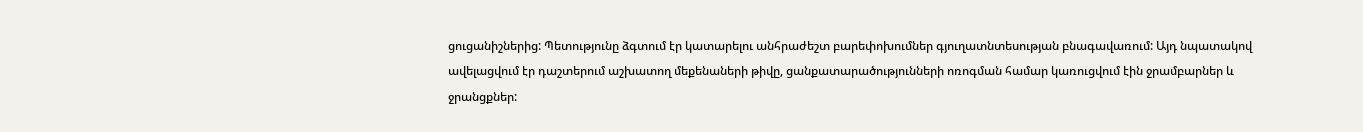ցուցանիշներից: Պետությունը ձգտում էր կատարելու անհրաժեշտ բարեփոխումներ գյուղատնտեսության բնագավառում: Այդ նպատակով ավելացվում էր դաշտերում աշխատող մեքենաների թիվը, ցանքատարածությունների ոռոգման համար կառուցվում էին ջրամբարներ և ջրանցքներ: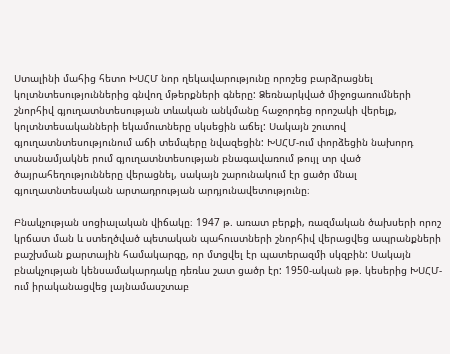Ստալինի մահից հետո ԽՍՀՄ նոր ղեկավարությունը որոշեց բարձրացնել կոլտնտեսություններից գնվող մթերքների գները: Ձեռնարկված միջոցառումների շնորհիվ գյուղատնտեսության տևական անկմանը հաջորդեց որոշակի վերելք, կոլտնտեսականների եկամուտները սկսեցին աճել: Սակայն շուտով գյուղատնտեսությունում աճի տեմպերը նվազեցին: ԽՍՀՄ-ում փորձեցին նախորդ տասնամյակնե րում գյուղատնտեսության բնագավառում թույլ տր ված ծայրահեղությունները վերացնել, սակայն շարունակում էր ցածր մնալ գյուղատնտեսական արտադրության արդյունավետությունը։

Բնակչության սոցիալական վիճակը։ 1947 թ. առատ բերքի, ռազմական ծախսերի որոշ կրճատ ման և ստեղծված պետական պահուստների շնորհիվ վերացվեց ապրանքների բաշխման քարտային համակարգը, որ մտցվել էր պատերազմի սկզբին: Սակայն բնակչության կենսամակարդակը դեռևս շատ ցածր էր: 1950-ական թթ. կեսերից ԽՍՀՄ-ում իրականացվեց լայնամասշտաբ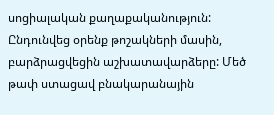սոցիալական քաղաքականություն: Ընդունվեց օրենք թոշակների մասին, բարձրացվեցին աշխատավարձերը: Մեծ թափ ստացավ բնակարանային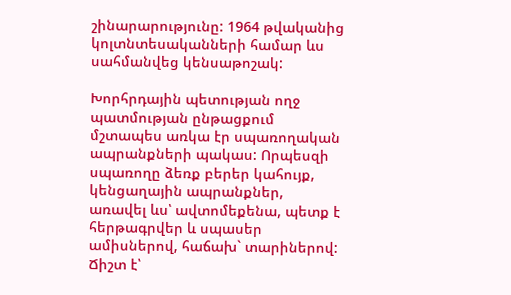շինարարությունը: 1964 թվականից կոլտնտեսականների համար ևս սահմանվեց կենսաթոշակ:

Խորհրդային պետության ողջ պատմության ընթացքում մշտապես առկա էր սպառողական ապրանքների պակաս: Որպեսզի սպառողը ձեռք բերեր կահույք, կենցաղային ապրանքներ, առավել ևս՝ ավտոմեքենա, պետք է հերթագրվեր և սպասեր ամիսներով, հաճախ` տարիներով: Ճիշտ է՝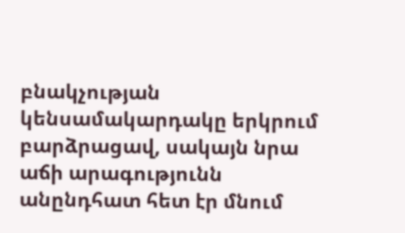բնակչության կենսամակարդակը երկրում բարձրացավ, սակայն նրա աճի արագությունն անընդհատ հետ էր մնում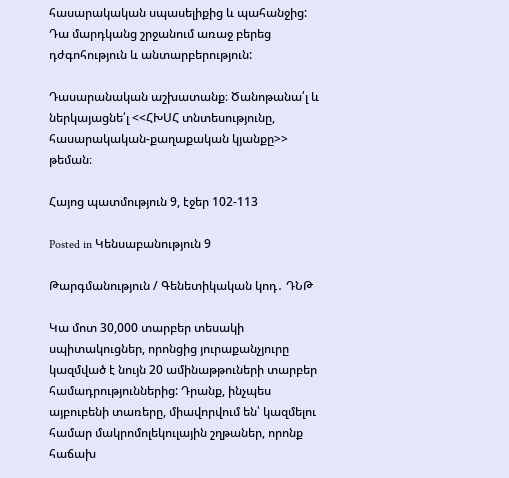հասարակական սպասելիքից և պահանջից: Դա մարդկանց շրջանում առաջ բերեց դժգոհություն և անտարբերություն:

Դասարանական աշխատանք։ Ծանոթանա՛լ և ներկայացնե՛լ <<ՀԽՍՀ տնտեսությունը, հասարակական-քաղաքական կյանքը>> թեման։

Հայոց պատմություն 9, էջեր 102-113

Posted in Կենսաբանություն 9

Թարգմանություն / Գենետիկական կոդ․ ԴՆԹ

Կա մոտ 30,000 տարբեր տեսակի սպիտակուցներ, որոնցից յուրաքանչյուրը կազմված է նույն 20 ամինաթթուների տարբեր համադրություններից: Դրանք, ինչպես այբուբենի տառերը, միավորվում են՝ կազմելու համար մակրոմոլեկուլային շղթաներ, որոնք հաճախ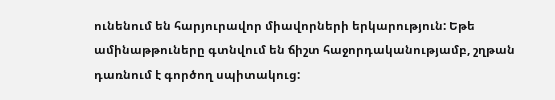ունենում են հարյուրավոր միավորների երկարություն: Եթե ամինաթթուները գտնվում են ճիշտ հաջորդականությամբ, շղթան դառնում է գործող սպիտակուց: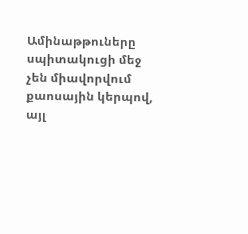Ամինաթթուները սպիտակուցի մեջ չեն միավորվում քաոսային կերպով, այլ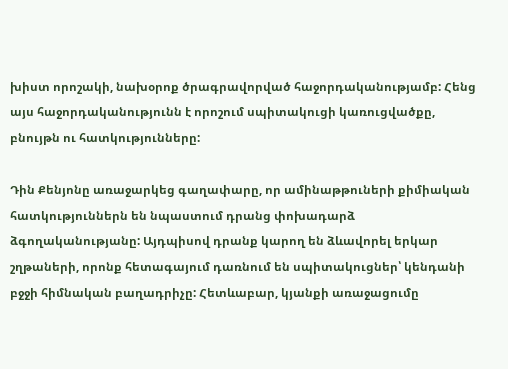խիստ որոշակի, նախօրոք ծրագրավորված հաջորդականությամբ: Հենց այս հաջորդականությունն է որոշում սպիտակուցի կառուցվածքը, բնույթն ու հատկությունները:

Դին Քենյոնը առաջարկեց գաղափարը, որ ամինաթթուների քիմիական հատկություններն են նպաստում դրանց փոխադարձ ձգողականությանը: Այդպիսով դրանք կարող են ձևավորել երկար շղթաների, որոնք հետագայում դառնում են սպիտակուցներ՝ կենդանի բջջի հիմնական բաղադրիչը: Հետևաբար, կյանքի առաջացումը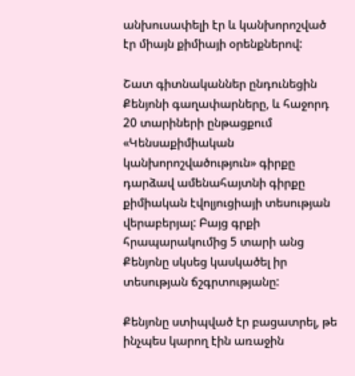անխուսափելի էր և կանխորոշված էր միայն քիմիայի օրենքներով:

Շատ գիտնականներ ընդունեցին Քենյոնի գաղափարները, և հաջորդ 20 տարիների ընթացքում «Կենսաքիմիական կանխորոշվածություն» գիրքը դարձավ ամենահայտնի գիրքը քիմիական էվոլյուցիայի տեսության վերաբերյալ: Բայց գրքի հրապարակումից 5 տարի անց Քենյոնը սկսեց կասկածել իր տեսության ճշգրտությանը:

Քենյոնը ստիպված էր բացատրել, թե ինչպես կարող էին առաջին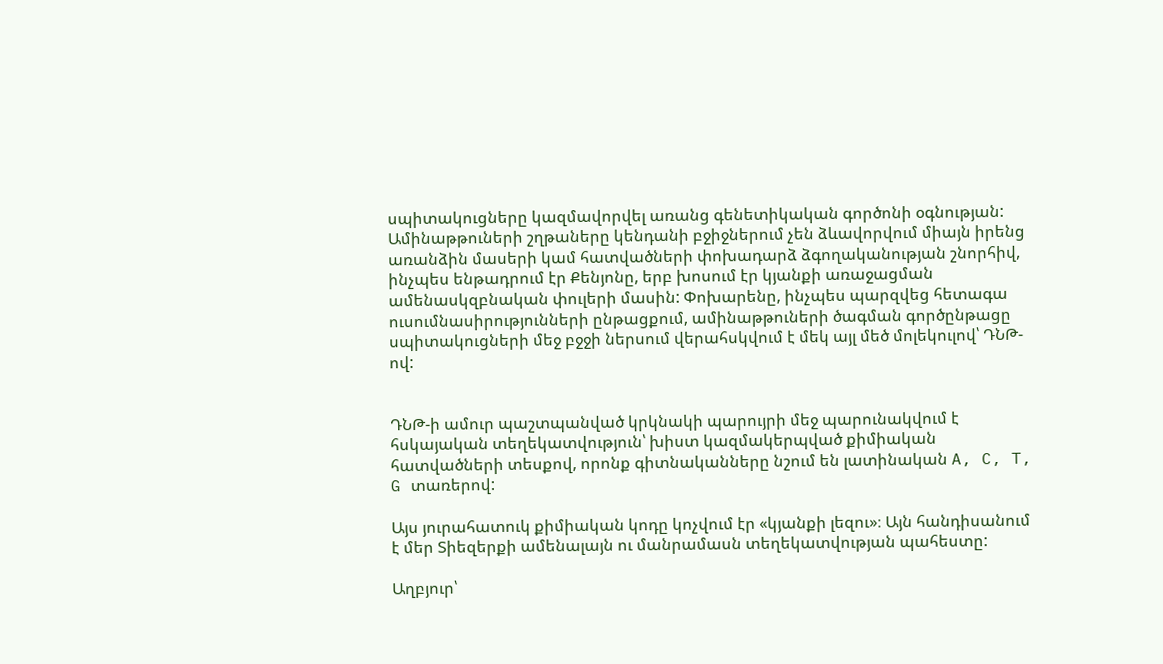սպիտակուցները կազմավորվել առանց գենետիկական գործոնի օգնության: Ամինաթթուների շղթաները կենդանի բջիջներում չեն ձևավորվում միայն իրենց առանձին մասերի կամ հատվածների փոխադարձ ձգողականության շնորհիվ, ինչպես ենթադրում էր Քենյոնը, երբ խոսում էր կյանքի առաջացման ամենասկզբնական փուլերի մասին: Փոխարենը, ինչպես պարզվեց հետագա ուսումնասիրությունների ընթացքում, ամինաթթուների ծագման գործընթացը սպիտակուցների մեջ բջջի ներսում վերահսկվում է մեկ այլ մեծ մոլեկուլով՝ ԴՆԹ-ով:


ԴՆԹ-ի ամուր պաշտպանված կրկնակի պարույրի մեջ պարունակվում է հսկայական տեղեկատվություն՝ խիստ կազմակերպված քիմիական հատվածների տեսքով, որոնք գիտնականները նշում են լատինական A, C, T, G տառերով:

Այս յուրահատուկ քիմիական կոդը կոչվում էր «կյանքի լեզու»։ Այն հանդիսանում է մեր Տիեզերքի ամենալայն ու մանրամասն տեղեկատվության պահեստը:

Աղբյուր՝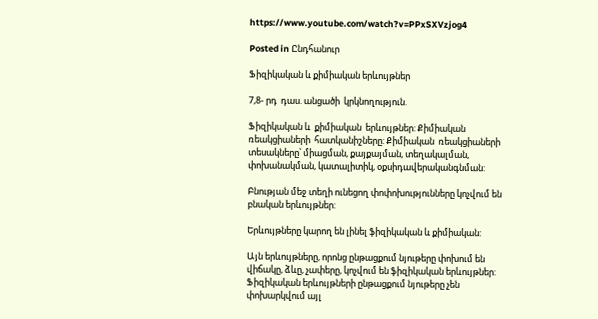https://www.youtube.com/watch?v=PPxSXVzjog4

Posted in Ընդհանուր

Ֆիզիկական և քիմիական երևույթներ

7,8- րդ  դաս. անցածի  կրկնողություն.

Ֆիզիկական և  քիմիական  երևույթներ: Քիմիական  ռեակցիաների  հատկանիշները: Քիմիական  ռեակցիաների  տեսակները՝ միացման, քայքայման, տեղակալման, փոխանակման, կատալիտիկ, օքսիդավերականգնման:

Բնության մեջ տեղի ունեցող փոփոխությունները կոչվում են բնական երևույթներ:

Երևույթները կարող են լինել ֆիզիկական և քիմիական:

Այն երևույթները, որոնց ընթացքում նյութերը փոխում են վիճակը, ձևը, չափերը, կոչվում են ֆիզիկական երևույթներ: Ֆիզիկական երևույթների ընթացքում նյութերը չեն փոխարկվում այլ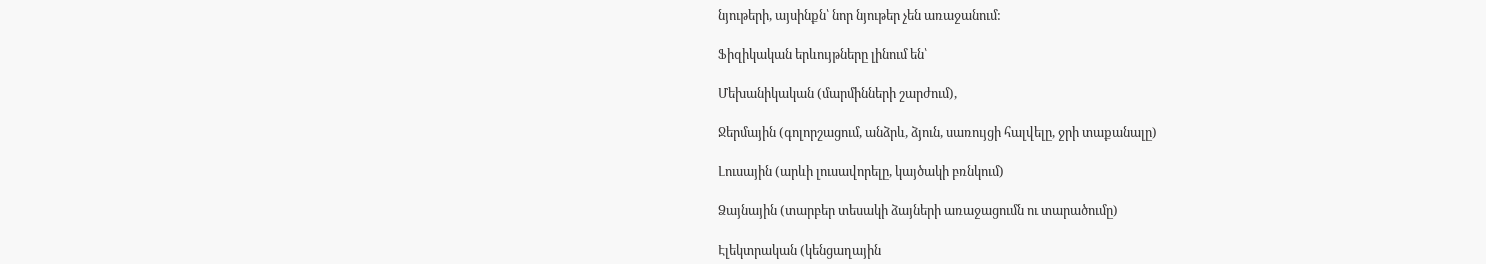նյութերի, այսինքն՝ նոր նյութեր չեն առաջանում:

Ֆիզիկական երևույթները լինում են՝

Մեխանիկական (մարմինների շարժում),

Ջերմային (գոլորշացում, անձրև, ձյուն, սառույցի հալվելը, ջրի տաքանալը)

Լուսային (արևի լուսավորելը, կայծակի բռնկում)

Ձայնային (տարբեր տեսակի ձայների առաջացումն ու տարածումը)

Էլեկտրական (կենցաղային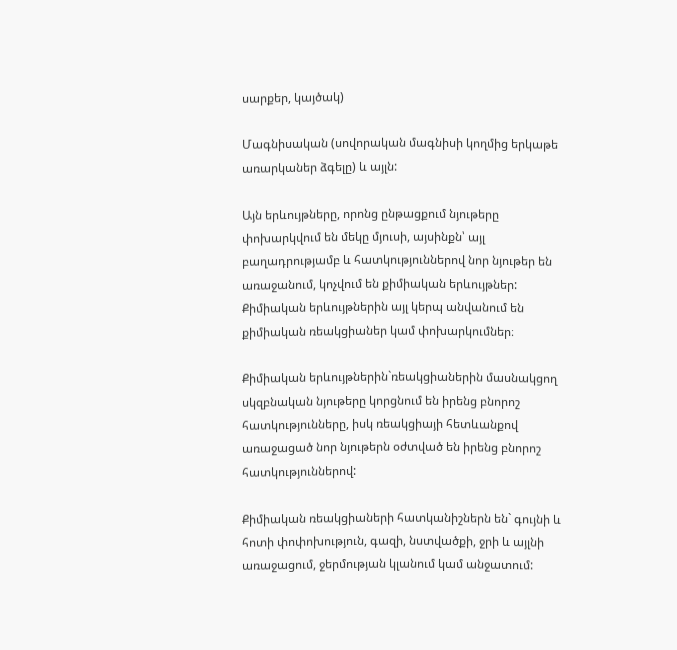սարքեր, կայծակ)

Մագնիսական (սովորական մագնիսի կողմից երկաթե առարկաներ ձգելը) և այլն:

Այն երևույթները, որոնց ընթացքում նյութերը փոխարկվում են մեկը մյուսի, այսինքն՝ այլ բաղադրությամբ և հատկություններով նոր նյութեր են առաջանում, կոչվում են քիմիական երևույթներ: Քիմիական երևույթներին այլ կերպ անվանում են քիմիական ռեակցիաներ կամ փոխարկումներ։

Քիմիական երևույթներին`ռեակցիաներին մասնակցող սկզբնական նյութերը կորցնում են իրենց բնորոշ հատկությունները, իսկ ռեակցիայի հետևանքով առաջացած նոր նյութերն օժտված են իրենց բնորոշ հատկություններով:

Քիմիական ռեակցիաների հատկանիշներն են` գույնի և հոտի փոփոխություն, գազի, նստվածքի, ջրի և այլնի առաջացում, ջերմության կլանում կամ անջատում: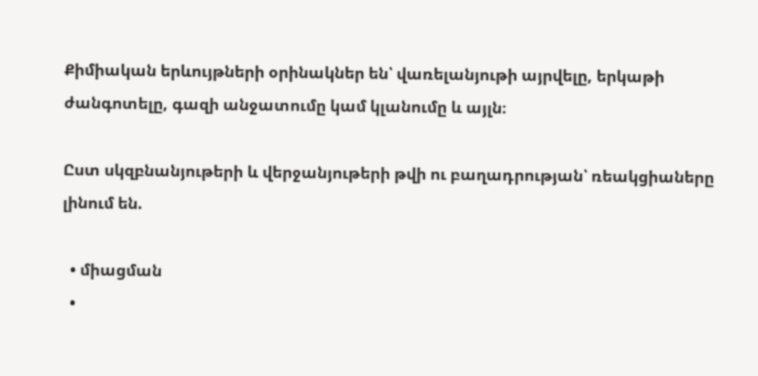Քիմիական երևույթների օրինակներ են՝ վառելանյութի այրվելը, երկաթի ժանգոտելը, գազի անջատումը կամ կլանումը և այլն։

Ըստ սկզբնանյութերի և վերջանյութերի թվի ու բաղադրության՝ ռեակցիաները լինում են.

  • միացման
  •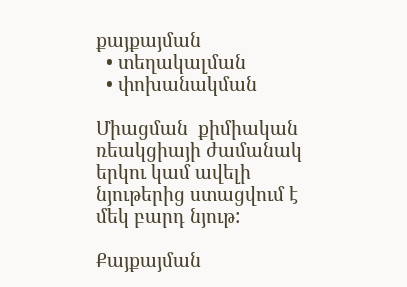քայքայման
  • տեղակալման
  • փոխանակման

Միացման  քիմիական ռեակցիայի ժամանակ երկու կամ ավելի նյութերից ստացվում է մեկ բարդ նյութ:

Քայքայման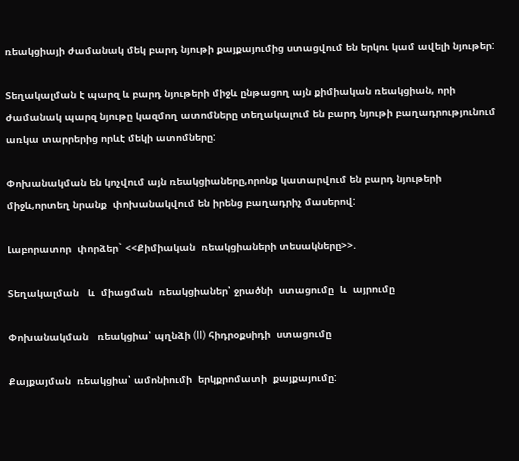ռեակցիայի ժամանակ մեկ բարդ նյութի քայքայումից ստացվում են երկու կամ ավելի նյութեր:

Տեղակալման է պարզ և բարդ նյութերի միջև ընթացող այն քիմիական ռեակցիան, որի ժամանակ պարզ նյութը կազմող ատոմները տեղակալում են բարդ նյութի բաղադրությունում առկա տարրերից որևէ մեկի ատոմները:

Փոխանակման են կոչվում այն ռեակցիաները,որոնք կատարվում են բարդ նյութերի միջև,որտեղ նրանք  փոխանակվում են իրենց բաղադրիչ մասերով:

Լաբորատոր  փորձեր` <<Քիմիական  ռեակցիաների տեսակները>>.

Տեղակալման   և  միացման  ռեակցիաներ՝ ջրածնի  ստացումը  և  այրումը

Փոխանակման   ռեակցիա՝ պղնձի (II) հիդրօքսիդի  ստացումը

Քայքայման  ռեակցիա՝ ամոնիումի  երկքրոմատի  քայքայումը: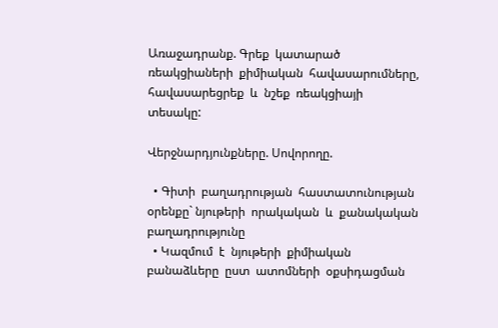Առաջադրանք. Գրեք  կատարած  ռեակցիաների  քիմիական  հավասարումները, հավասարեցրեք  և  նշեք  ռեակցիայի  տեսակը:

Վերջնարդյունքները. Սովորողը.

  • Գիտի  բաղադրության  հաստատունության  օրենքը` նյութերի  որակական  և  քանակական բաղադրությունը
  • Կազմում  է  նյութերի  քիմիական  բանաձևերը  ըստ  ատոմների  օքսիդացման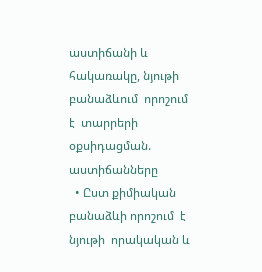աստիճանի և  հակառակը, նյութի բանաձևում  որոշում  է  տարրերի օքսիդացման. աստիճանները
  • Ըստ քիմիական բանաձևի որոշում  է  նյութի  որակական և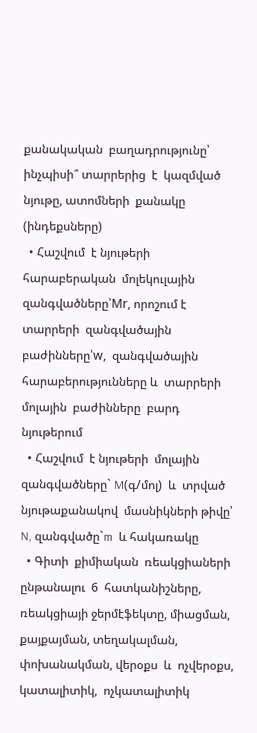քանակական  բաղադրությունը՝ ինչպիսի՞ տարրերից  է  կազմված նյութը, ատոմների  քանակը (ինդեքսները)
  • Հաշվում  է նյութերի հարաբերական  մոլեկուլային զանգվածները՝Mr, որոշում է տարրերի  զանգվածային  բաժինները՝w,  զանգվածային  հարաբերությունները և  տարրերի  մոլային  բաժինները  բարդ  նյութերում
  • Հաշվում  է նյութերի  մոլային  զանգվածները` M(գ/մոլ)  և  տրված նյութաքանակով  մասնիկների թիվը՝ N, զանգվածը`m  և հակառակը
  • Գիտի  քիմիական  ռեակցիաների  ընթանալու  6  հատկանիշները,  ռեակցիայի ջերմէֆեկտը, միացման, քայքայման, տեղակալման, փոխանակման, վերօքս  և  ոչվերօքս, կատալիտիկ,  ոչկատալիտիկ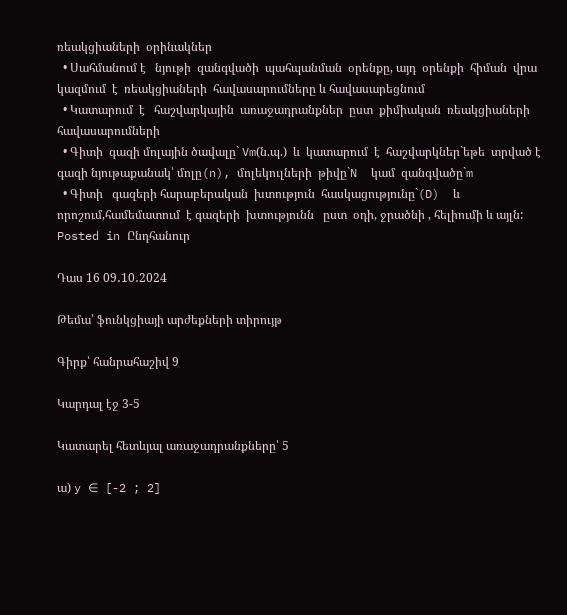ռեակցիաների  օրինակներ
  • Սահմանում է   նյութի  զանգվածի  պահպանման  օրենքը, այդ  օրենքի  հիման  վրա կազմում  է  ռեակցիաների  հավասարումները և հավասարեցնում
  • Կատարում  է   հաշվարկային  առաջադրանքներ  ըստ  քիմիական  ռեակցիաների  հավասարումների
  • Գիտի  գազի մոլային ծավալը` Vm(ն.պ.)  և  կատարում  է  հաշվարկներ`եթե  տրված է  գազի նյութաքանակ՝ մոլը(n), մոլեկուլների  թիվը`N  կամ  զանգվածը`m
  • Գիտի   գազերի հարաբերական  խտություն  հասկացությունը`(D)  և որոշում,համեմատում  է գազերի  խտությունն   ըստ  օդի, ջրածնի , հելիումի և այլն:
Posted in Ընդհանուր

Դաս 16 09․10․2024

Թեմա՝ ֆունկցիայի արժեքների տիրույթ

Գիրք՝ հանրահաշիվ 9

Կարդալ էջ 3-5

Կատարել հետևյալ առաջադրանքները՝ 5

ա) y ∈ [-2 ; 2]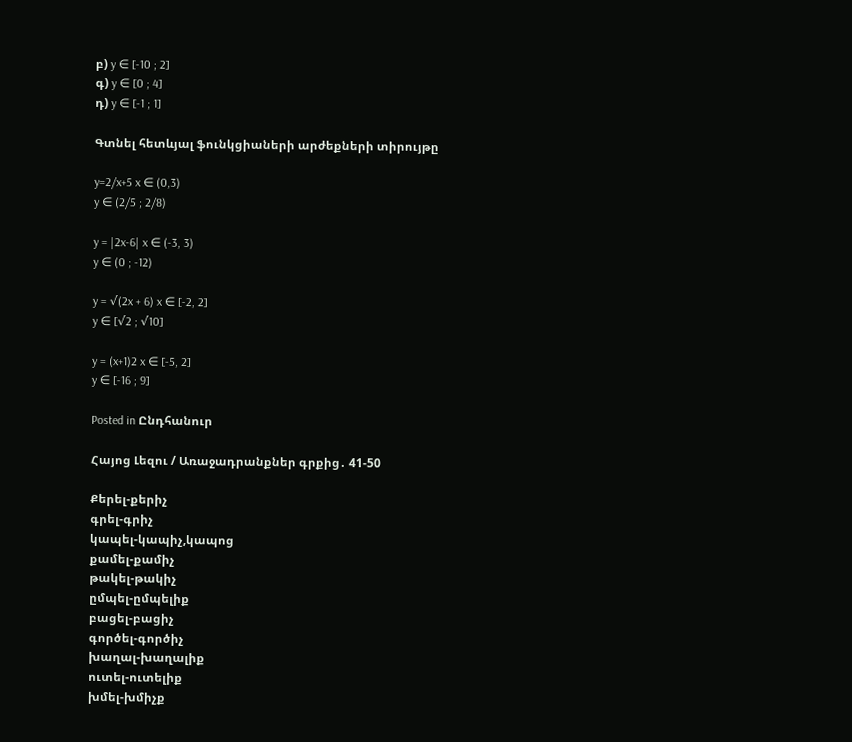բ) y ∈ [-10 ; 2]
գ) y ∈ [0 ; 4]
դ) y ∈ [-1 ; 1]

Գտնել հետևյալ ֆունկցիաների արժեքների տիրույթը

y=2/x+5 x ∈ (0,3)
y ∈ (2/5 ; 2/8)

y = |2x-6| x ∈ (-3, 3)
y ∈ (0 ; -12)

y = √(2x + 6) x ∈ [-2, 2]
y ∈ [√2 ; √10]

y = (x+1)2 x ∈ [-5, 2]
y ∈ [-16 ; 9]

Posted in Ընդհանուր

Հայոց Լեզու / Առաջադրանքներ գրքից․ 41-50

Քերել-քերիչ
գրել-գրիչ
կապել-կապիչ,կապոց
քամել-քամիչ
թակել-թակիչ
ըմպել-ըմպելիք
բացել-բացիչ
գործել-գործիչ
խաղալ-խաղալիք
ուտել-ուտելիք
խմել-խմիչք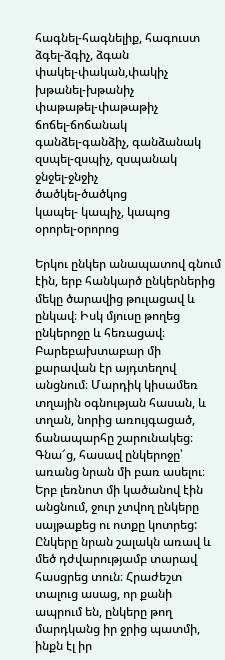հագնել-հագնելիք, հագուստ
ձգել-ձգիչ, ձգան
փակել-փական,փակիչ
խթանել-խթանիչ
փաթաթել-փաթաթիչ
ճոճել-ճոճանակ
գանձել-գանձիչ, գանձանակ
զսպել-զսպիչ, զսպանակ
ջնջել-ջնջիչ
ծածկել-ծածկոց
կապել- կապիչ, կապոց
օրորել-օրորոց

Երկու ընկեր անապատով գնում էին, երբ հանկարծ ընկերներից մեկը ծարավից թուլացավ և ընկավ։ Իսկ մյուսը թողեց ընկերոջը և հեռացավ։ Բարեբախտաբար մի քարավան էր այդտեղով անցնում։ Մարդիկ կիսամեռ տղային օգնության հասան, և տղան, նորից առույգացած, ճանապարհը շարունակեց։ Գնա՜ց, հասավ ընկերոջը՝ առանց նրան մի բառ ասելու։ Երբ լեռնոտ մի կածանով էին անցնում, ջուր չտվող ընկերը սայթաքեց ու ոտքը կոտրեց: Ընկերը նրան շալակն առավ և մեծ դժվարությամբ տարավ հասցրեց տուն։ Հրաժեշտ տալուց ասաց, որ քանի ապրում են, ընկերը թող մարդկանց իր ջրից պատմի, ինքն էլ իր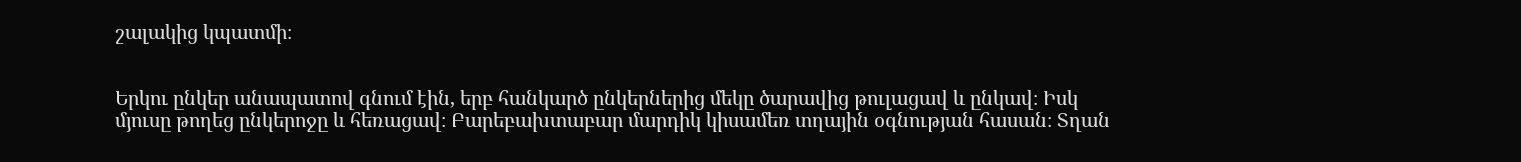շալակից կպատմի։


Երկու ընկեր անապատով գնում էին, երբ հանկարծ ընկերներից մեկը ծարավից թուլացավ և ընկավ։ Իսկ մյուսը թողեց ընկերոջը և հեռացավ։ Բարեբախտաբար մարդիկ կիսամեռ տղային օգնության հասան։ Տղան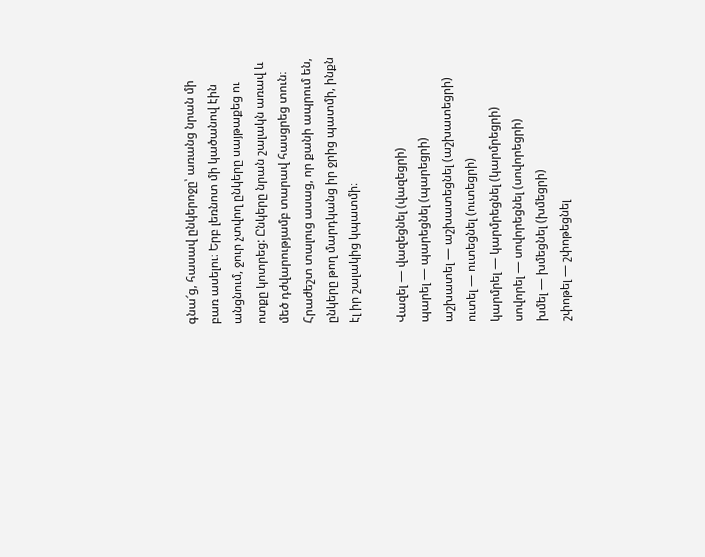գնա՜ց, հասավ ընկերոջը՝ առանց նրան մի բառ ասելու։ Երբ լեռնոտ մի կածանով էին անցնում, ջուր չտվող ընկերը սայթաքեց ու ոտքը կոտրեց: Ընկերը նրան շալակն առավ և մեծ դժվարությամբ տարավ հասցրեց տուն։ Հրաժեշտ տալուց ասաց, որ քանի ապրում են, ընկերը թող մարդկանց իր ջրից պատմի, ինքն էլ իր շալակից կպատմի։

Վազել — վազեցնել (վազեցրի)
պարել — պարեցնել (պարեցրի)
աշխատել — աշխատեցնել (աշխատեցրի)
ուտել — ուտեցնել (ուտեցրի)
կարմրել — կարմրեցնել (կարմրեցրի)
սովորել — սովորեցնել (սովորեցրի)
խմել — խմեցնել (խմեցրի)
շփոթել — շփոթեցնել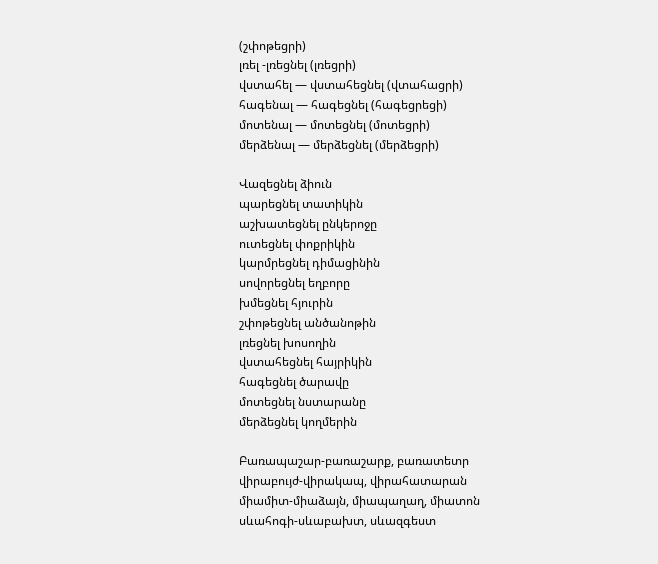(շփոթեցրի)
լռել -լռեցնել (լռեցրի)
վստահել — վստահեցնել (վտահացրի)
հագենալ — հագեցնել (հագեցրեցի)
մոտենալ — մոտեցնել (մոտեցրի)
մերձենալ — մերձեցնել (մերձեցրի)

Վազեցնել ձիուն
պարեցնել տատիկին
աշխատեցնել ընկերոջը
ուտեցնել փոքրիկին
կարմրեցնել դիմացինին
սովորեցնել եղբորը
խմեցնել հյուրին
շփոթեցնել անծանոթին
լռեցնել խոսողին
վստահեցնել հայրիկին
հագեցնել ծարավը
մոտեցնել նստարանը
մերձեցնել կողմերին

Բառապաշար-բառաշարք, բառատետր
վիրաբույժ-վիրակապ, վիրահատարան
միամիտ-միաձայն, միապաղաղ, միատոն
սևահոգի-սևաբախտ, սևազգեստ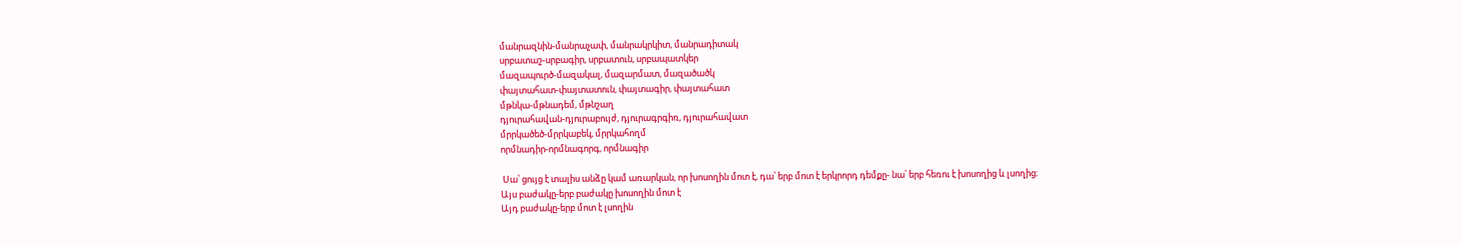մանրազնին-մանրաչափ, մանրակրկիտ, մանրադիտակ
սրբատաշ-սրբագիր, սրբատուն, սրբապատկեր
մազապուրծ-մազակալ, մազարմատ, մազածածկ
փայտահատ-փայտատուն, փայտագիր, փայտահատ
մթնկա-մթնադեմ, մթնշաղ
դյուրահավան-դյուրաբույժ, դյուրագրգիռ, դյուրահավատ
մրրկածեծ-մրրկաբեկ, մրրկահողմ
որմնադիր-որմնագորգ, որմնագիր

 Սա՝ ցույց է տալիս անձը կամ առարկան, որ խոսողին մոտ է, դա՝ երբ մոտ է երկրորդ դեմքը- նա՝ երբ հեռու է խոսողից և լսողից։
Այս բաժակը-երբ բաժակը խոսողին մոտ է
Այդ բաժակը-երբ մոտ է լսողին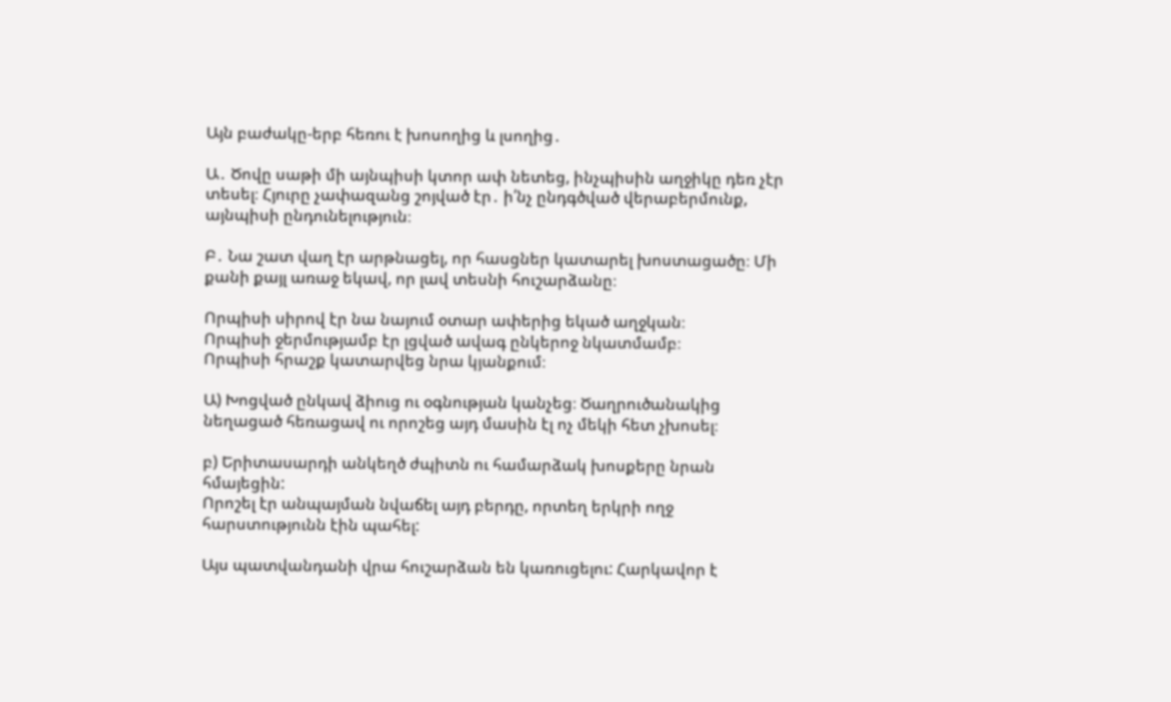Այն բաժակը-երբ հեռու է խոսողից և լսողից․

Ա․ Ծովը սաթի մի այնպիսի կտոր ափ նետեց, ինչպիսին աղջիկը դեռ չէր տեսել։ Հյուրը չափազանց շոյված էր․ ի՛նչ ընդգծված վերաբերմունք, այնպիսի ընդունելություն։

Բ․ Նա շատ վաղ էր արթնացել, որ հասցներ կատարել խոստացածը։ Մի քանի քայլ առաջ եկավ, որ լավ տեսնի հուշարձանը։

Որպիսի սիրով էր նա նայում օտար ափերից եկած աղջկան։
Որպիսի ջերմությամբ էր լցված ավագ ընկերոջ նկատմամբ։
Որպիսի հրաշք կատարվեց նրա կյանքում։

Ա) Խոցված ընկավ ձիուց ու օգնության կանչեց։ Ծաղրուծանակից նեղացած հեռացավ ու որոշեց այդ մասին էլ ոչ մեկի հետ չխոսել։

բ) Երիտասարդի անկեղծ ժպիտն ու համարձակ խոսքերը նրան հմայեցին:
Որոշել էր անպայման նվաճել այդ բերդը, որտեղ երկրի ողջ հարստությունն էին պահել:

Այս պատվանդանի վրա հուշարձան են կառուցելու: Հարկավոր է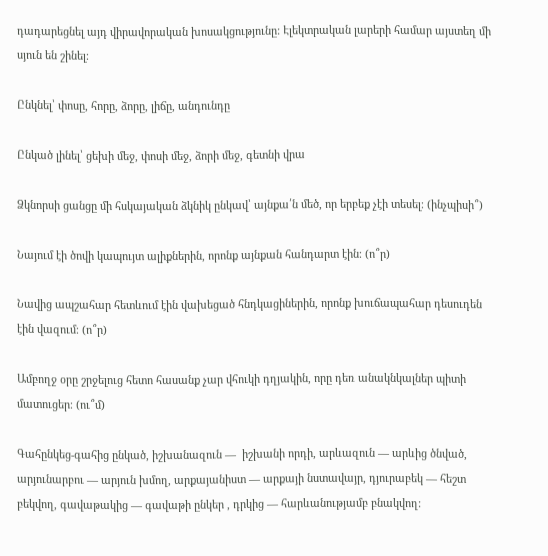դադարեցնել այդ վիրավորական խոսակցությունը: Էլեկտրական լարերի համար այստեղ մի սյուն են շինել։

Ընկնել՝ փոսը, հորը, ձորը, լիճը, անդունդը

Ընկած լինել՝ ցեխի մեջ, փոսի մեջ, ձորի մեջ, գետնի վրա

Ձկնորսի ցանցը մի հսկայական ձկնիկ ընկավ՝ այնքա՛ն մեծ, որ երբեք չէի տեսել։ (ինչպիսի՞)

Նայում էի ծովի կապույտ ալիքներին, որոնք այնքան հանդարտ էին։ (ո՞ր)

Նավից ապշահար հետևում էին վախեցած հնդկացիներին, որոնք խուճապահար դեսուդեն էին վազում։ (ո՞ր)

Ամբողջ օրը շրջելուց հետո հասանք չար վհուկի դղյակին, որը դեռ անակնկալներ պիտի մատուցեր։ (ու՞մ)

Գահընկեց-գահից ընկած, իշխանազուն —  իշխանի որդի, արևազուն — արևից ծնված, արյունարբու — արյուն խմող, արքայանիստ — արքայի նստավայր, դյուրաբեկ — հեշտ բեկվող, գավաթակից — գավաթի ընկեր , դրկից — հարևանությամբ բնակվող: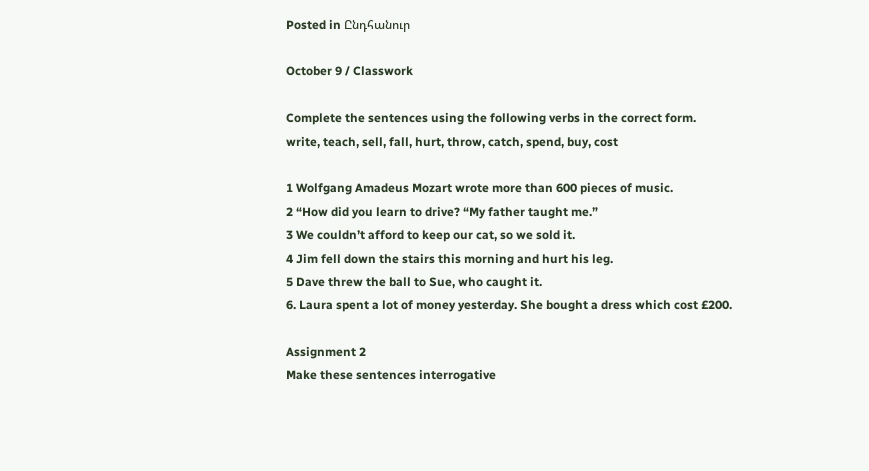Posted in Ընդհանուր

October 9 / Classwork

Complete the sentences using the following verbs in the correct form.
write, teach, sell, fall, hurt, throw, catch, spend, buy, cost

1 Wolfgang Amadeus Mozart wrote more than 600 pieces of music.
2 “How did you learn to drive? “My father taught me.”
3 We couldn’t afford to keep our cat, so we sold it.
4 Jim fell down the stairs this morning and hurt his leg.
5 Dave threw the ball to Sue, who caught it.
6. Laura spent a lot of money yesterday. She bought a dress which cost £200.

Assignment 2
Make these sentences interrogative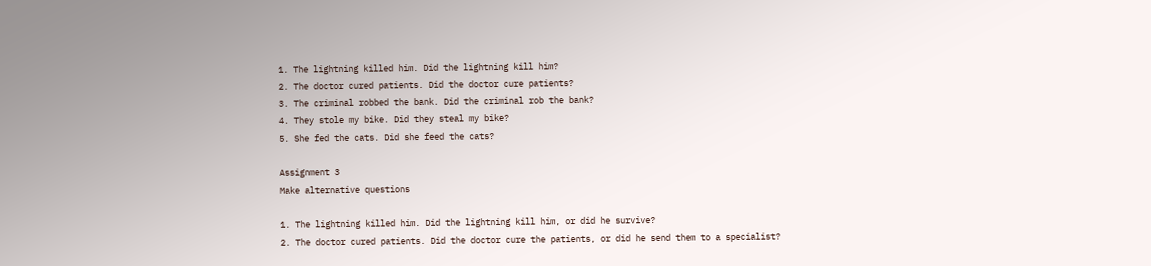1. The lightning killed him. Did the lightning kill him?
2. The doctor cured patients. Did the doctor cure patients?
3. The criminal robbed the bank. Did the criminal rob the bank?
4. They stole my bike. Did they steal my bike?
5. She fed the cats. Did she feed the cats?

Assignment 3
Make alternative questions

1. The lightning killed him. Did the lightning kill him, or did he survive?
2. The doctor cured patients. Did the doctor cure the patients, or did he send them to a specialist?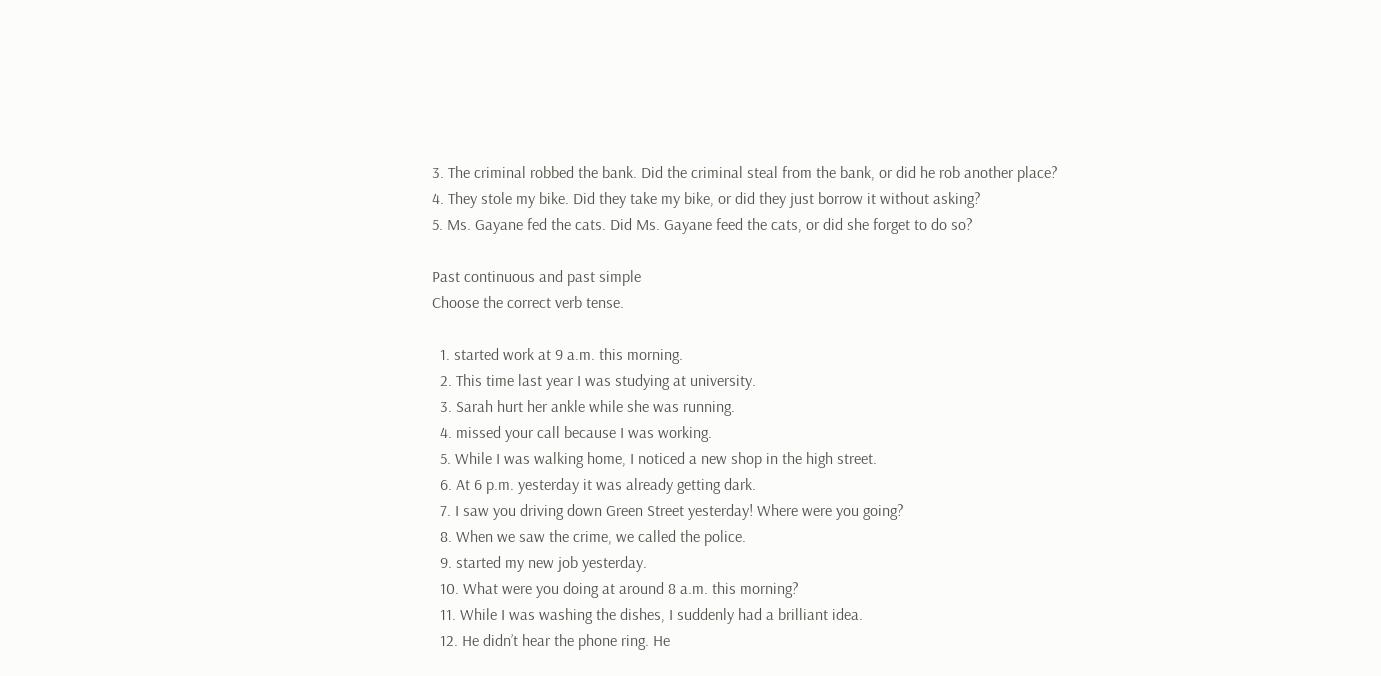3. The criminal robbed the bank. Did the criminal steal from the bank, or did he rob another place?
4. They stole my bike. Did they take my bike, or did they just borrow it without asking?
5. Ms. Gayane fed the cats. Did Ms. Gayane feed the cats, or did she forget to do so?

Past continuous and past simple
Choose the correct verb tense.

  1. started work at 9 a.m. this morning.
  2. This time last year I was studying at university.
  3. Sarah hurt her ankle while she was running.
  4. missed your call because I was working.
  5. While I was walking home, I noticed a new shop in the high street.
  6. At 6 p.m. yesterday it was already getting dark.
  7. I saw you driving down Green Street yesterday! Where were you going?
  8. When we saw the crime, we called the police.
  9. started my new job yesterday.
  10. What were you doing at around 8 a.m. this morning?
  11. While I was washing the dishes, I suddenly had a brilliant idea.
  12. He didn’t hear the phone ring. He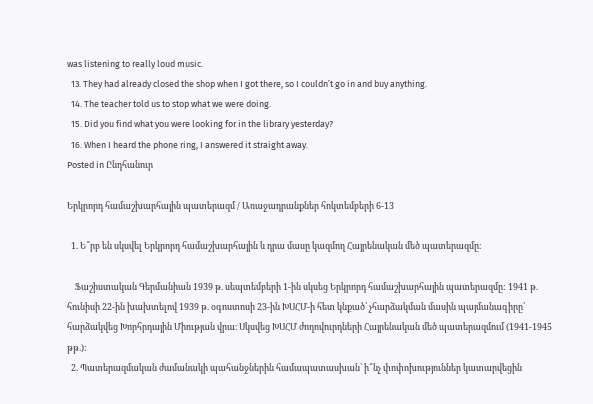was listening to really loud music.
  13. They had already closed the shop when I got there, so I couldn’t go in and buy anything.
  14. The teacher told us to stop what we were doing.
  15. Did you find what you were looking for in the library yesterday?
  16. When I heard the phone ring, I answered it straight away.
Posted in Ընդհանուր

Երկրորդ համաշխարհային պատերազմ / Առաջադրանքներ հոկտեմբերի 6-13

  1. Ե՞րբ են սկսվել Երկրորդ համաշխարհային և դրա մասը կազմող Հայրենական մեծ պատերազմը։

    Ֆաշիստական Գերմանիան 1939 թ. սեպտեմբերի 1-ին սկսեց Երկրորդ համաշխարհային պատերազմը: 1941 թ. հունիսի 22-ին խախտելով 1939 թ. օգոստոսի 23-ին ԽՍՀՄ-ի հետ կնքած՝ չհարձակման մասին պայմանագիրը՝ հարձակվեց Խորհրդային Միության վրա։ Սկսվեց ԽՍՀՄ ժողովուրդների Հայրենական մեծ պատերազմում (1941-1945 թթ.):
  2. Պատերազմական ժամանակի պահանջներին համապատասխան՝ ի՞նչ փոփոխություններ կատարվեցին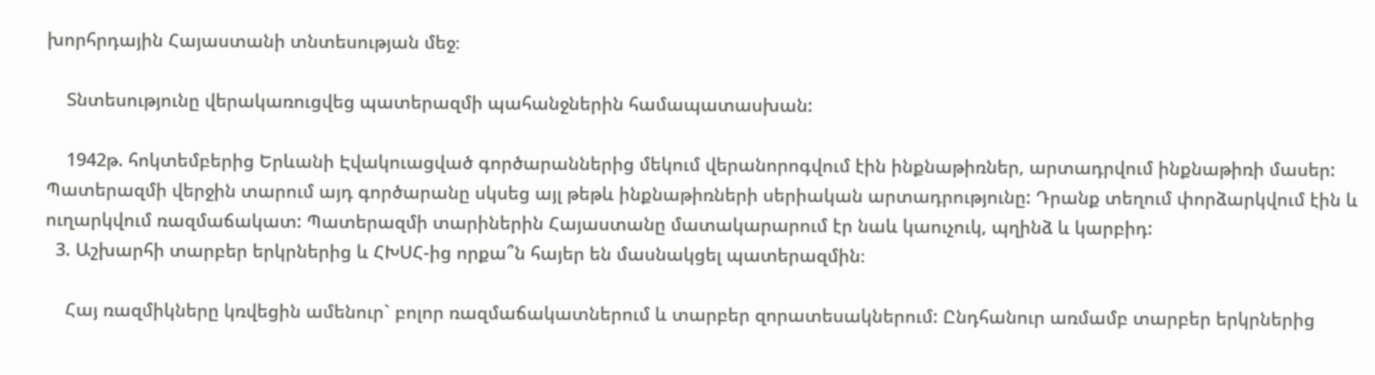խորհրդային Հայաստանի տնտեսության մեջ։

    Տնտեսությունը վերակառուցվեց պատերազմի պահանջներին համապատասխան:

    1942թ. հոկտեմբերից Երևանի Էվակուացված գործարաններից մեկում վերանորոգվում էին ինքնաթիռներ, արտադրվում ինքնաթիռի մասեր: Պատերազմի վերջին տարում այդ գործարանը սկսեց այլ թեթև ինքնաթիռների սերիական արտադրությունը: Դրանք տեղում փորձարկվում էին և ուղարկվում ռազմաճակատ: Պատերազմի տարիներին Հայաստանը մատակարարում էր նաև կաուչուկ, պղինձ և կարբիդ:
  3. Աշխարհի տարբեր երկրներից և ՀԽՍՀ-ից որքա՞ն հայեր են մասնակցել պատերազմին։

    Հայ ռազմիկները կռվեցին ամենուր` բոլոր ռազմաճակատներում և տարբեր զորատեսակներում: Ընդհանուր առմամբ տարբեր երկրներից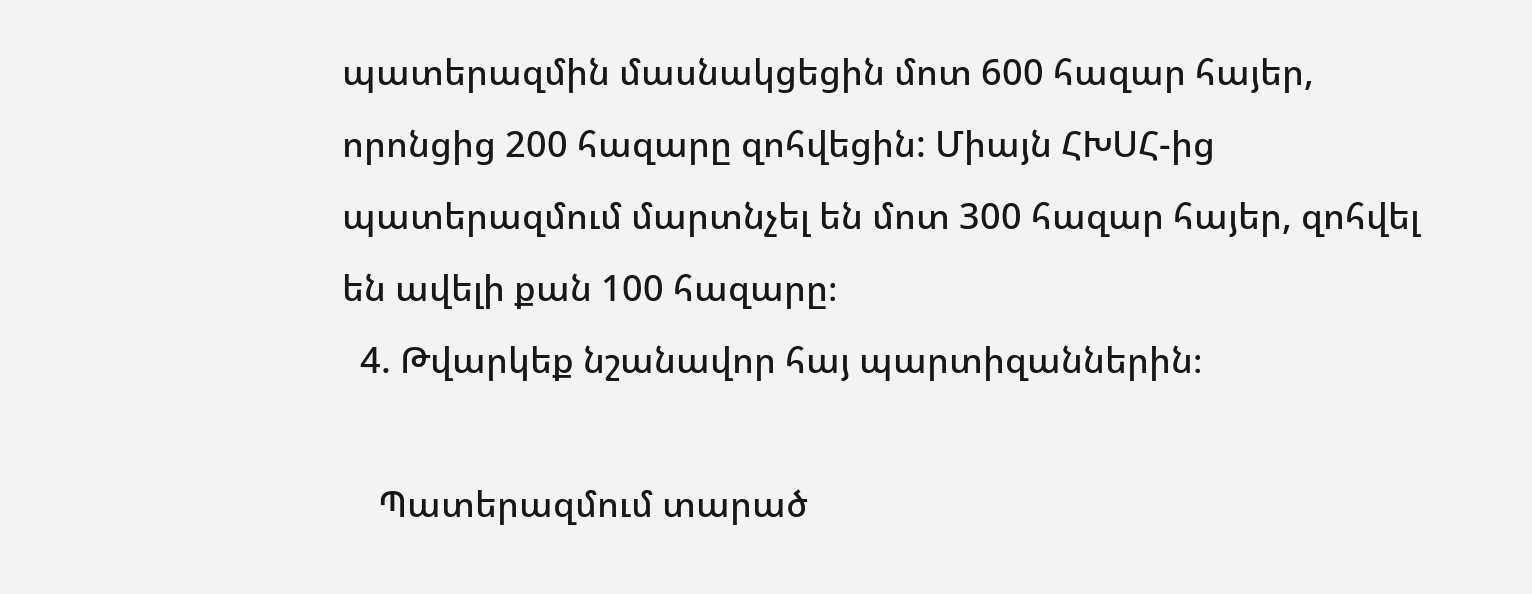պատերազմին մասնակցեցին մոտ 600 հազար հայեր, որոնցից 200 հազարը զոհվեցին: Միայն ՀԽՍՀ-ից պատերազմում մարտնչել են մոտ 300 հազար հայեր, զոհվել են ավելի քան 100 հազարը։
  4. Թվարկեք նշանավոր հայ պարտիզաններին։

    Պատերազմում տարած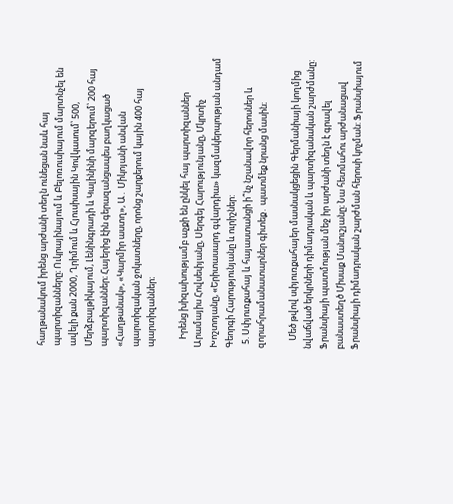հաղթանակում իրենց արժանի տեղն ունեցան նաև հայ պարտիզանները։ Ուկրայինայում և Բելոռուսիայում մարտնչել են ավելի քան 2000, Ղրիմում և Հյուսիսային Կովկասում՝ 500, Մերձբալթիկայում, Լենինգրադի և Կալինինի մարզերում՝ 200 հայ պարտիզաններ։ Հայերից էին գերազանցապես բաղկացած «Հաղթանակ», «Կարմիր աստղ», Ա․ Միկոյանի անվան պարտիզական ջոկատները, որոնց շարքերում կային 400 հայ պարտիզաններ։

    Իրենց խիզախությամբ աչքի են ընկել հայ պարտիզաններ Արամայիս Հովսեփյանը, Սերգեյ Հարությունյանը, Մկրտիչ Խոշտոյանը, «Երիտասարդ գվարդիա» կազմակերպության անդամ Գեորգի Հարությունյանը և ուրիշներ:
  5. Սփյուռքահայ և հայաստանցի ի՞նչ նշանավոր հերոսներ և զորահրամանատարներ գիտեք․ պատմեք նրանց մասին։

    Մեծ թվով սփյուռքահայեր մասնակցեցին Գերմանիայի կողմից նվաճված երկրների դիմադրական և պարտիզանական շարժմանը: Ֆրանսիայի պատմության մեջ իր արժանի տեղն է գրավել բանաստեղծ Միսաք Մանուշյանը։ Նա հետմահու արժանացավ Ֆրանսիայի դիմադրական շարժման հերոսի կոչման: Ֆրանսիայում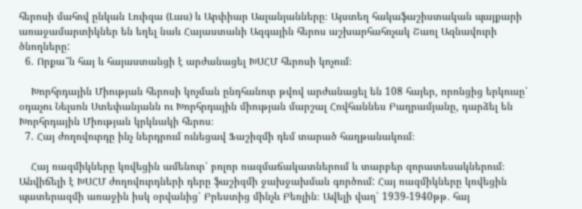հերոսի մահով ընկան Լուիզա (Լաս) և Արփիար Ասլանյանները։ Այստեղ հակաֆաշիստական պայքարի առաջամարտիկներ են եղել նաև Հայաստանի Ազգային հերոս աշխարհահռչակ Շառլ Ազնավուրի ծնողները:
  6. Որքա՞ն հայ և հայաստանցի է արժանացել ԽՍՀՄ հերոսի կոչում։

    Խորհրդային Միության հերոսի կոչման ընդհանուր թվով արժանացել են 108 հայեր, որոնցից երկուսը՝ օդաչու Նելսոն Ստեփանյանն ու Խորհրդային միության մարշալ Հովհաննես Բաղրամյանը, դարձել են Խորհրդային Միության կրկնակի հերոս։
  7. Հայ ժողովուրդը ինչ ներդրում ունեցավ Ֆաշիզմի դեմ տարած հաղթանակում։

    Հայ ռազմիկները կռվեցին ամենուր՝ բոլոր ռազմաճակատներում և տարբեր զորատեսակներում։ Անվիճելի է ԽՍՀՄ ժողովուրդների դերը ֆաշիզմի ջախջախման գործում: Հայ ռազմիկները կռվեցին պատերազմի առաջին իսկ օրվանից՝ Բրեստից մինչև Բեռլին։ Ավելի վաղ՝ 1939-1940թթ․ հայ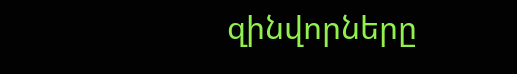զինվորները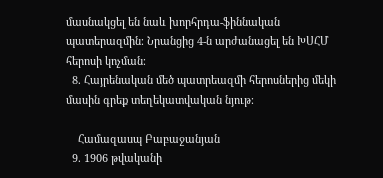մասնակցել են նաև խորհրդա-ֆիննական պատերազմին։ Նրանցից 4-ն արժանացել են ԽՍՀՄ հերոսի կոչման։
  8. Հայրենական մեծ պատրեազմի հերոսներից մեկի մասին գրեք տեղեկատվական նյութ։

    Համազասպ Բաբաջանյան
  9. 1906 թվականի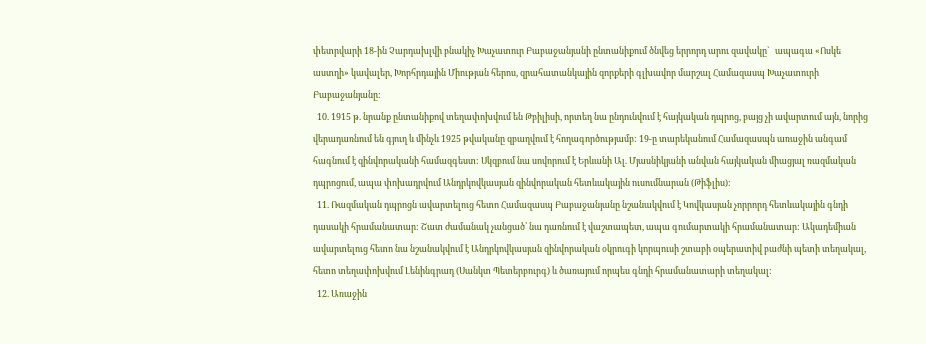փետրվարի 18-ին Չարդախլվի բնակիչ Խաչատուր Բաբաջանյանի ընտանիքում ծնվեց երրորդ արու զավակը`   ապագա «Ոսկե աստղի» կավալեր, Խորհրդային Միության հերոս, զրահատանկային զորքերի գլխավոր մարշալ Համազասպ Խաչատուրի Բաբաջանյանը:
  10. 1915 թ. նրանք ընտանիքով տեղափոխվում են Թբիլիսի, որտեղ նա ընդունվում է հայկական դպրոց, բայց չի ավարտում այն, նորից վերադառնում են գյուղ և մինչև 1925 թվականը զբաղվում է հողագործությամբ: 19-ը տարեկանում Համազասպն առաջին անգամ հագնում է զինվորականի համազգեստ: Սկզբում նա սովորում է Երևանի Ալ. Մյասնիկյանի անվան հայկական միացյալ ռազմական դպրոցում, ապա փոխադրվում Անդրկովկասյան զինվորական հետևակային ուսումնարան (Թիֆլիս):
  11. Ռազմական դպրոցն ավարտելուց հետո Համազասպ Բաբաջանյանը նշանակվում է Կովկասյան չորրորդ հետևակային գնդի դասակի հրամանատար: Շատ ժամանակ չանցած՝ նա դառնում է վաշտապետ, ապա գումարտակի հրամանատար: Ակադեմիան ավարտելուց հետո նա նշանակվում է Անդրկովկասյան զինվորական օկրուգի կորպուսի շտաբի օպերատիվ բաժնի պետի տեղակալ, հետո տեղափոխվում Լենինգրադ (Սանկտ Պետերբուրգ) և ծառայում որպես գնդի հրամանատարի տեղակալ:
  12. Առաջին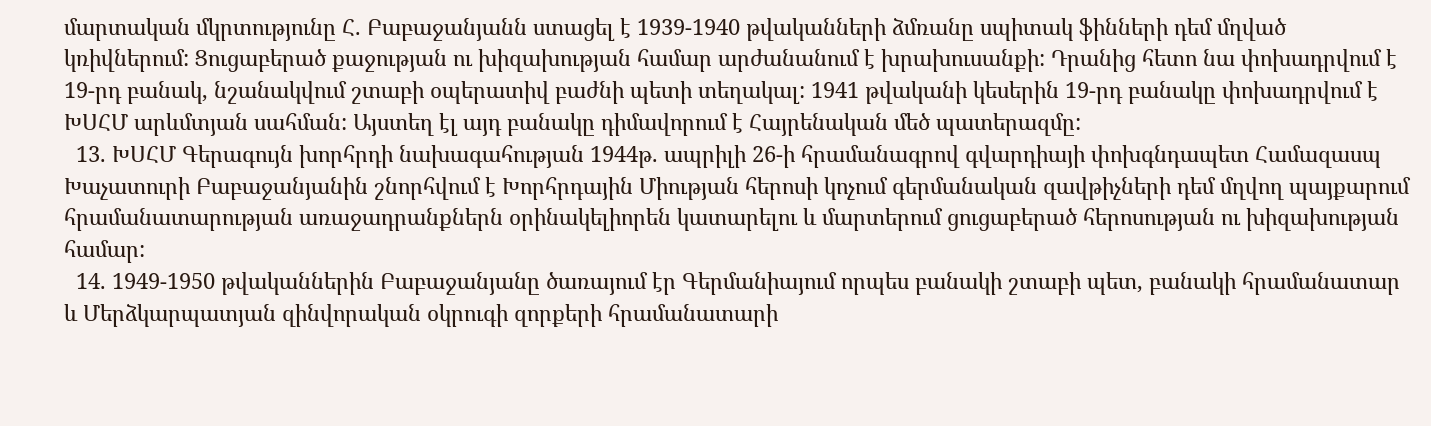մարտական մկրտությունը Հ. Բաբաջանյանն ստացել է 1939-1940 թվականների ձմռանը սպիտակ ֆինների դեմ մղված կռիվներում: Ցուցաբերած քաջության ու խիզախության համար արժանանում է խրախուսանքի: Դրանից հետո նա փոխադրվում է 19-րդ բանակ, նշանակվում շտաբի օպերատիվ բաժնի պետի տեղակալ: 1941 թվականի կեսերին 19-րդ բանակը փոխադրվում է ԽՍՀՄ արևմտյան սահման: Այստեղ էլ այդ բանակը դիմավորում է Հայրենական մեծ պատերազմը:
  13. ԽՍՀՄ Գերագույն խորհրդի նախագահության 1944թ. ապրիլի 26-ի հրամանագրով գվարդիայի փոխգնդապետ Համազասպ Խաչատուրի Բաբաջանյանին շնորհվում է Խորհրդային Միության հերոսի կոչում գերմանական զավթիչների դեմ մղվող պայքարում հրամանատարության առաջադրանքներն օրինակելիորեն կատարելու և մարտերում ցուցաբերած հերոսության ու խիզախության համար:
  14. 1949-1950 թվականներին Բաբաջանյանը ծառայում էր Գերմանիայում որպես բանակի շտաբի պետ, բանակի հրամանատար և Մերձկարպատյան զինվորական օկրուգի զորքերի հրամանատարի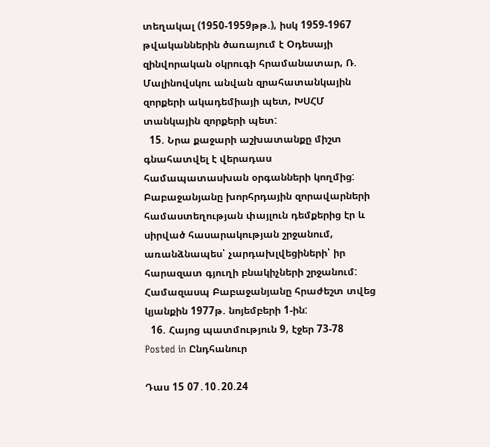տեղակալ (1950-1959թթ.), իսկ 1959-1967 թվականներին ծառայում է Օդեսայի զինվորական օկրուգի հրամանատար, Ռ. Մալինովսկու անվան զրահատանկային զորքերի ակադեմիայի պետ, ԽՍՀՄ տանկային զորքերի պետ:
  15. Նրա քաջարի աշխատանքը միշտ գնահատվել է վերադաս համապատասխան օրգանների կողմից: Բաբաջանյանը խորհրդային զորավարների համաստեղության փայլուն դեմքերից էր և սիրված հասարակության շրջանում, առանձնապես՝ չարդախլվեցիների՝ իր հարազատ գյուղի բնակիչների շրջանում: Համազասպ Բաբաջանյանը հրաժեշտ տվեց կյանքին 1977թ. նոյեմբերի 1-ին:
  16. Հայոց պատմություն 9, էջեր 73-78
Posted in Ընդհանուր

Դաս 15 07․10․20.24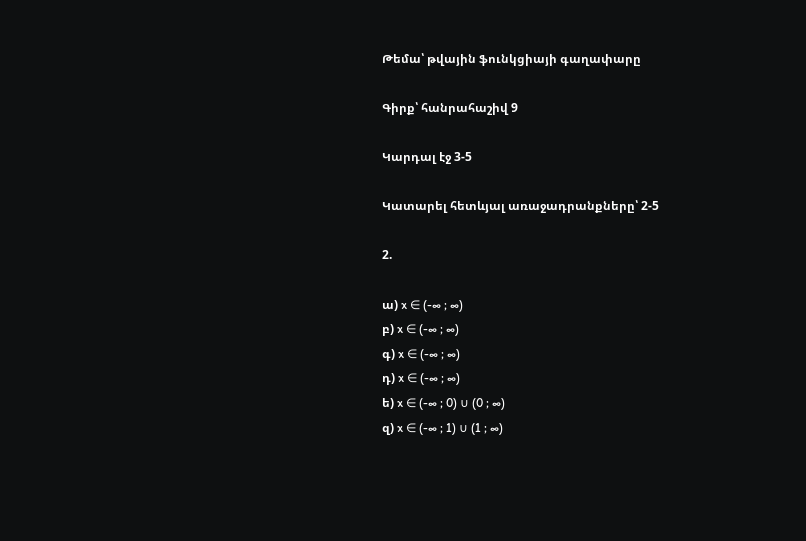Թեմա՝ թվային ֆունկցիայի գաղափարը

Գիրք՝ հանրահաշիվ 9

Կարդալ էջ 3-5

Կատարել հետևյալ առաջադրանքները՝ 2-5

2.

ա) x ∈ (-∞ ; ∞)
բ) x ∈ (-∞ ; ∞)
գ) x ∈ (-∞ ; ∞)
դ) x ∈ (-∞ ; ∞)
ե) x ∈ (-∞ ; 0) ∪ (0 ; ∞)
զ) x ∈ (-∞ ; 1) ∪ (1 ; ∞)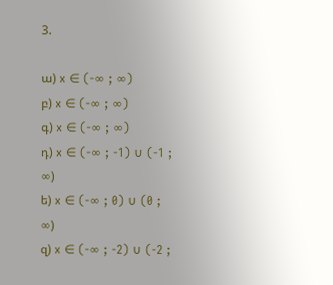3.

ա) x ∈ (-∞ ; ∞)
բ) x ∈ (-∞ ; ∞)
գ) x ∈ (-∞ ; ∞)
դ) x ∈ (-∞ ; -1) ∪ (-1 ; ∞)
ե) x ∈ (-∞ ; 0) ∪ (0 ; ∞)
զ) x ∈ (-∞ ; -2) ∪ (-2 ;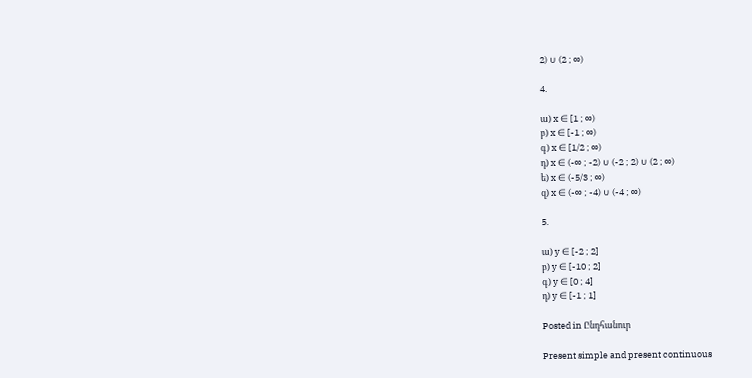2) ∪ (2 ; ∞)

4.

ա) x ∈ [1 ; ∞)
բ) x ∈ [-1 ; ∞)
գ) x ∈ [1/2 ; ∞)
դ) x ∈ (-∞ ; -2) ∪ (-2 ; 2) ∪ (2 ; ∞)
ե) x ∈ (-5/3 ; ∞)
զ) x ∈ (-∞ ; -4) ∪ (-4 ; ∞)

5.

ա) y ∈ [-2 ; 2]
բ) y ∈ [-10 ; 2]
գ) y ∈ [0 ; 4]
դ) y ∈ [-1 ; 1]

Posted in Ընդհանուր

Present simple and present continuous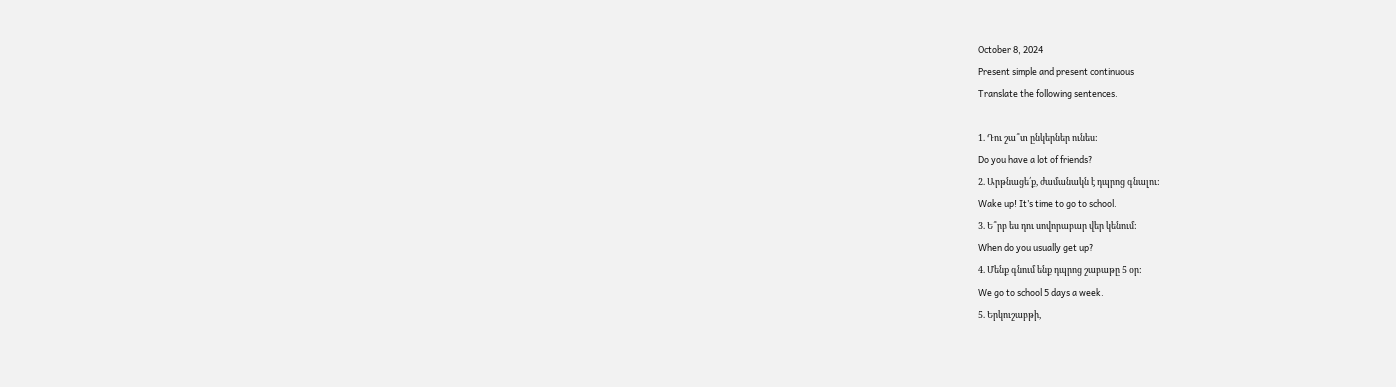October 8, 2024
Present simple and present continuous
Translate the following sentences.

1. Դու շա՞տ ընկերներ ունես:
Do you have a lot of friends?
2. Արթնացե՛ք, ժամանակն է դպրոց գնալու:
Wake up! It’s time to go to school.
3. Ե՞րբ ես դու սովորաբար վեր կենում:
When do you usually get up?
4. Մենք գնում ենք դպրոց շաբաթը 5 օր:
We go to school 5 days a week.
5. Երկուշաբթի,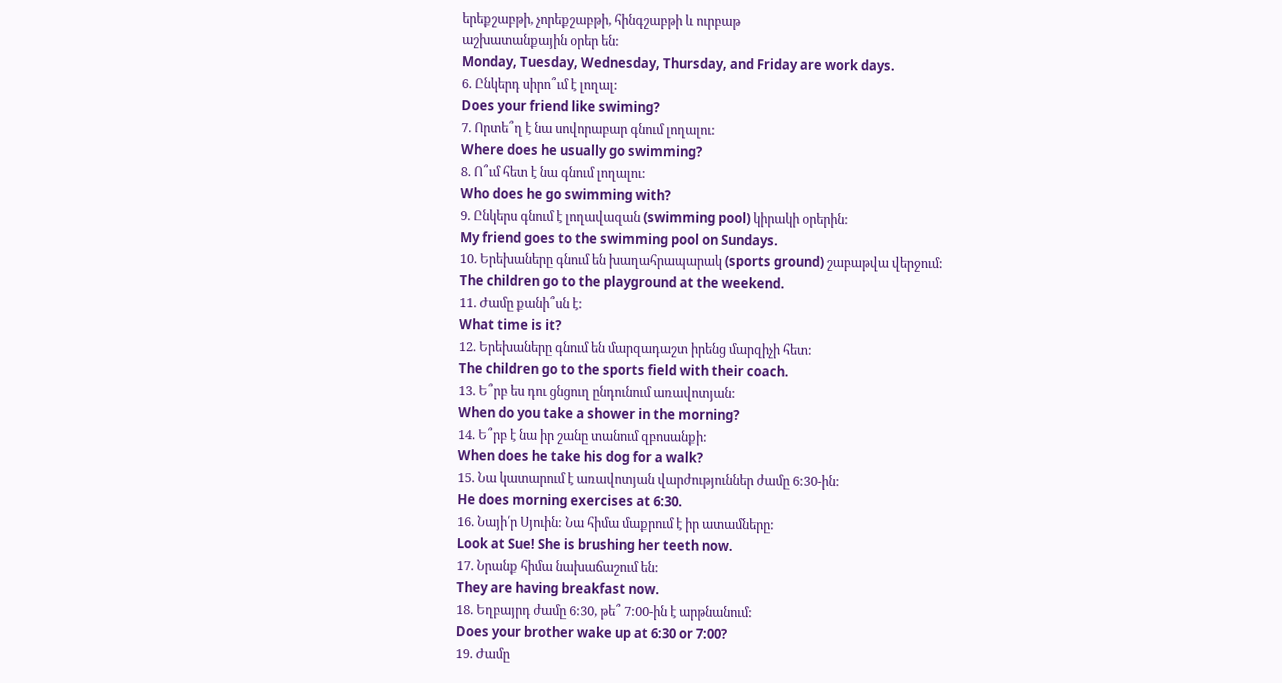երեքշաբթի, չորեքշաբթի, հինգշաբթի և ուրբաթ
աշխատանքային օրեր են:
Monday, Tuesday, Wednesday, Thursday, and Friday are work days.
6. Ընկերդ սիրո՞ւմ է լողալ:
Does your friend like swiming?
7. Որտե՞ղ է նա սովորաբար գնում լողալու:
Where does he usually go swimming?
8. Ո՞ւմ հետ է նա գնում լողալու:
Who does he go swimming with?
9. Ընկերս գնում է լողավազան (swimming pool) կիրակի օրերին:
My friend goes to the swimming pool on Sundays.
10. Երեխաները գնում են խաղահրապարակ (sports ground) շաբաթվա վերջում:
The children go to the playground at the weekend.
11. Ժամը քանի՞սն է:
What time is it?
12. Երեխաները գնում են մարզադաշտ իրենց մարզիչի հետ:
The children go to the sports field with their coach.
13. Ե՞րբ ես դու ցնցուղ ընդունում առավոտյան:
When do you take a shower in the morning?
14. Ե՞րբ է նա իր շանը տանում զբոսանքի:
When does he take his dog for a walk?
15. Նա կատարում է առավոտյան վարժություններ ժամը 6:30-ին:
He does morning exercises at 6:30.
16. Նայի՛ր Սյուին: Նա հիմա մաքրում է իր ատամները:
Look at Sue! She is brushing her teeth now.
17. Նրանք հիմա նախաճաշում են:
They are having breakfast now.
18. Եղբայրդ ժամը 6:30, թե՞ 7:00-ին է արթնանում:
Does your brother wake up at 6:30 or 7:00?
19. Ժամը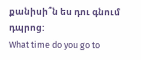քանիսի՞ն ես դու գնում դպրոց:
What time do you go to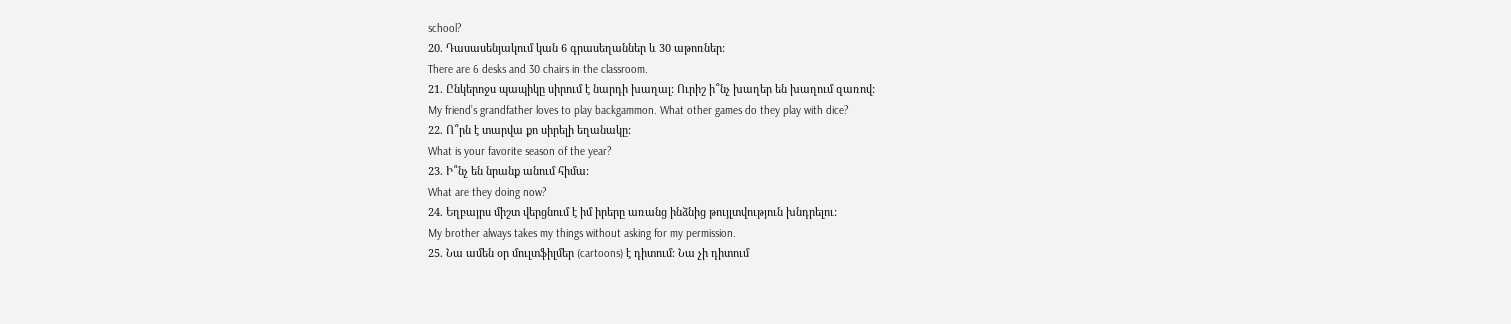school?
20. Դասասենյակում կան 6 գրասեղաններ և 30 աթոռներ:
There are 6 desks and 30 chairs in the classroom.
21. Ընկերոջս պապիկը սիրում է նարդի խաղալ: Ուրիշ ի՞նչ խաղեր են խաղում զառով:
My friend’s grandfather loves to play backgammon. What other games do they play with dice?
22. Ո՞րն է տարվա քո սիրելի եղանակը:
What is your favorite season of the year?
23. Ի՞նչ են նրանք անում հիմա:
What are they doing now?
24. Եղբայրս միշտ վերցնում է իմ իրերը առանց ինձնից թույլտվություն խնդրելու:
My brother always takes my things without asking for my permission.
25. Նա ամեն օր մուլտֆիլմեր (cartoons) է դիտում։ Նա չի դիտում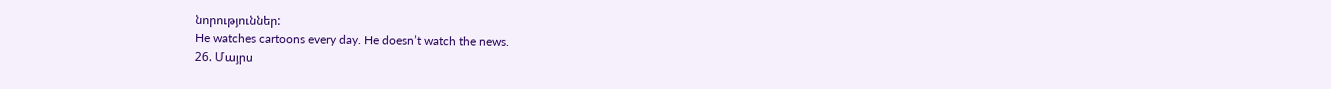նորություններ:
He watches cartoons every day. He doesn’t watch the news.
26. Մայրս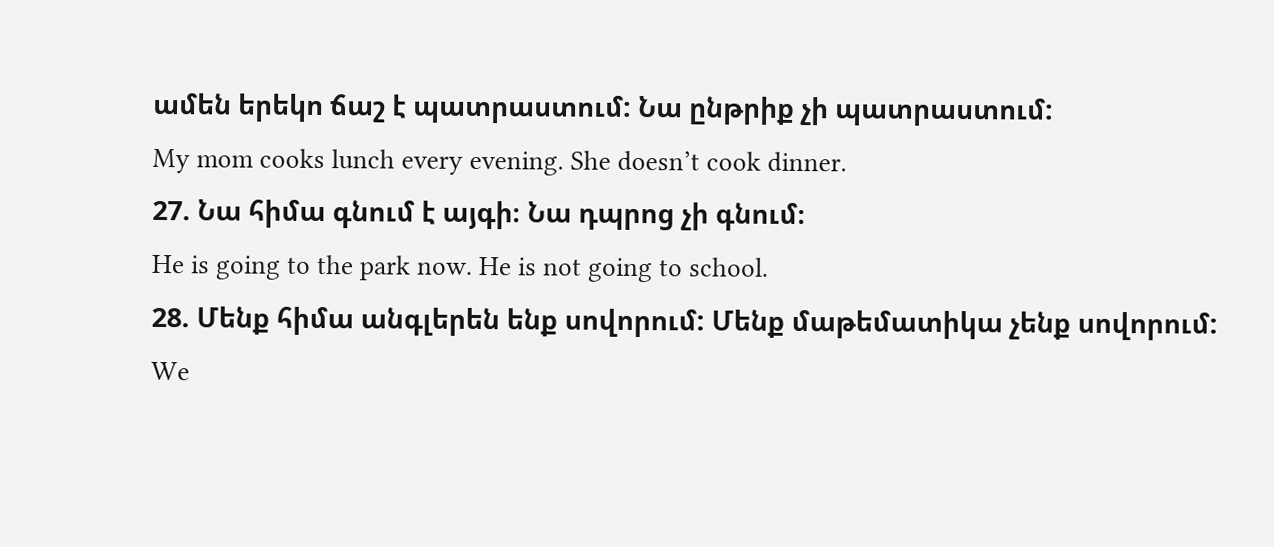ամեն երեկո ճաշ է պատրաստում: Նա ընթրիք չի պատրաստում:
My mom cooks lunch every evening. She doesn’t cook dinner.
27. Նա հիմա գնում է այգի։ Նա դպրոց չի գնում։
He is going to the park now. He is not going to school.
28. Մենք հիմա անգլերեն ենք սովորում: Մենք մաթեմատիկա չենք սովորում:
We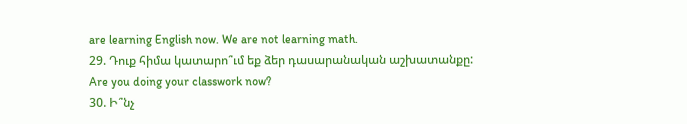are learning English now. We are not learning math.
29. Դուք հիմա կատարո՞ւմ եք ձեր դասարանական աշխատանքը:
Are you doing your classwork now?
30. Ի՞նչ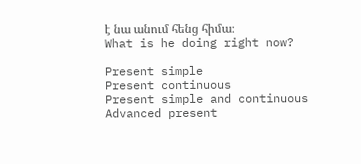է նա անում հենց հիմա։
What is he doing right now?

Present simple
Present continuous
Present simple and continuous
Advanced present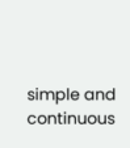simple and continuous